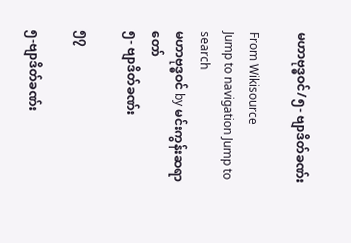မဟာဗုဒ္ဓဝင်/၅- ဗျာဒိတ်ခဏ်း

From Wikisource
Jump to navigation Jump to search
မဟာဗုဒ္ဓဝင် by မင်းကွန်းဆရာတော်
၅- ဗျာဒိတ်ခဏ်း

၅၇

၅-ဗျာဒိတ်ခဏ်း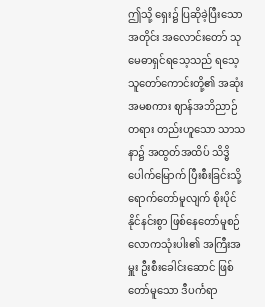ဤသို့ ရှေး၌ ပြဆိုခဲ့ပြီးသောအတိုင်း အလောင်းတော် သုမေဓာရှင်ရသေ့သည် ရသေ့သူတော်ကောင်းတို့၏ အဆုံးအမစကား ဈာန်အဘိညာဉ်တရား တည်းဟူသော သာသနာ၌ အထွတ်အထိပ် သိဒ္ဓိပေါက်မြောက် ပြီးစီးခြင်းသို့ ရောက်တော်မူလျက် စိုးပိုင်နိုင်နင်းစွာ ဖြစ်နေတော်မူစဉ် လောကသုံးပါး၏ အကြီးအမှူး ဦးစီးခေါင်းဆောင် ဖြစ်တော်မူသော ဒီပင်္ကရာ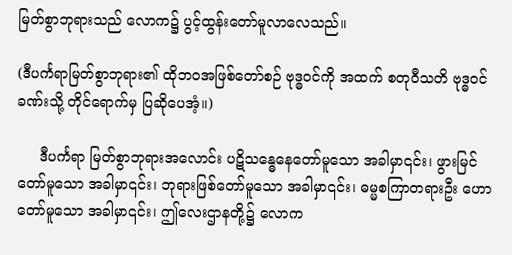မြတ်စွာဘုရားသည် လောက၌ ပွင့်ထွန်းတော်မူလာလေသည်။

(ဒီပင်္ကရာမြတ်စွာဘုရား၏ ထိုဘ၀အဖြစ်တော်စဉ် ဗုဒ္ဓဝင်ကို အထက် စတုဝီသတိ ဗုဒ္ဓဝင်ခဏ်းသို့ တိုင်ရောက်မှ ပြဆိုပေအံ့။)

     ဒီပင်္ကရာ မြတ်စွာဘုရားအလောင်း ပဋိသန္ဓေနေတော်မူသော အခါမှာ၎င်း၊ ဖွားမြင်တော်မူသော အခါမှာ၎င်း၊ ဘုရားဖြစ်တော်မူသော အခါမှာ၎င်း၊ ဓမ္မစကြာတရားဦး ဟောတော်မူသော အခါမှာ၎င်း၊ ဤလေးဌာနတို့၌ လောက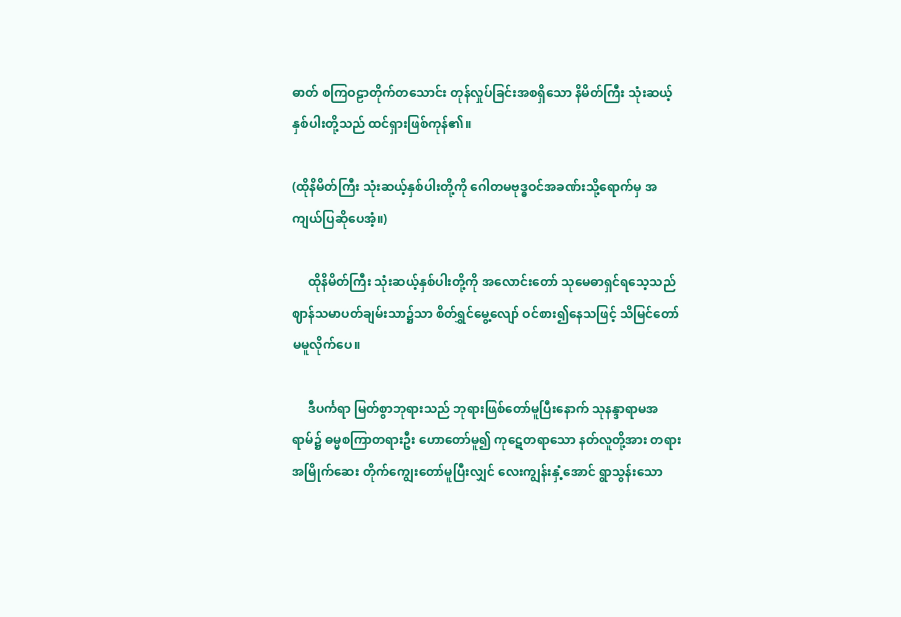ဓာတ် စကြဝဠာတိုက်တသောင်း တုန်လှုပ်ခြင်းအစရှိသော နိမိတ်ကြီး သုံးဆယ့်နှစ်ပါးတို့သည် ထင်ရှားဖြစ်ကုန်၏။

(ထိုနိမိတ်ကြီး သုံးဆယ့်နှစ်ပါးတို့ကို ဂေါတမဗုဒ္ဓဝင်အခဏ်းသို့ရောက်မှ အကျယ်ပြဆိုပေအံ့။)

     ထိုနိမိတ်ကြီး သုံးဆယ့်နှစ်ပါးတို့ကို အလောင်းတော် သုမေဓာရှင်ရသေ့သည် ဈာန်သမာပတ်ချမ်းသာ၌သာ စိတ်ရွှင်မွေ့လျော် ဝင်စား၍နေသဖြင့် သိမြင်တော်မမူလိုက်ပေ။

     ဒီပင်္ကရာ မြတ်စွာဘုရားသည် ဘုရားဖြစ်တော်မူပြီးနောက် သုနန္ဒာရာမအရာမ်၌ ဓမ္မစကြာတရားဦး ဟောတော်မူ၍ ကုဋေတရာသော နတ်လူတို့အား တရားအမြိုက်ဆေး တိုက်ကျွေးတော်မူပြီးလျှင် လေးကျွန်းနှံ့အောင် ရွာသွန်းသော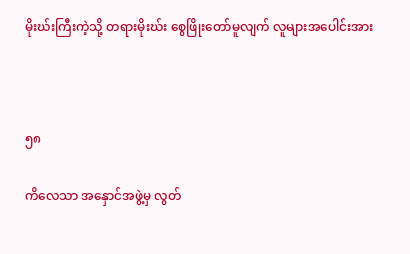မိုးဃ်းကြီးကဲ့သို့ တရားမိုးဃ်း စွေဖြိုးတော်မူလျက် လူများအပေါင်းအား



၅၈

ကိလေသာ အနှောင်အဖွဲ့မှ လွတ်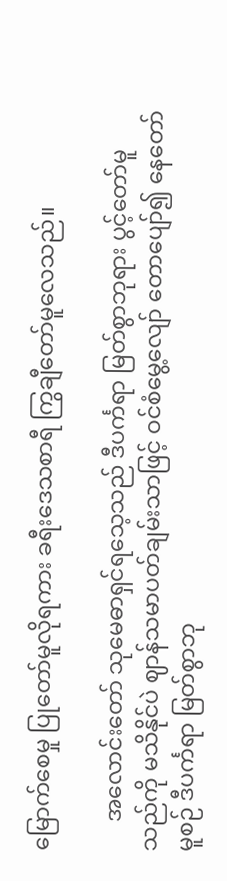မြောက်စေမှု ပြုတော်မူလိုရကား ခရီးဒေသစာရီ ကြွချီတော်မူလေသည်။

     အလောင်းတော် သုမေဓာရှင်ရသေ့သည် ဒီပင်္ကရာ မြတ်စွာဘုရား ပွင့်တော်မူသည်ကို မသိနိုင်ပဲ ဈာန်သမာပတ်ချမ်းသာဖြင့် ဝင်စံမွေ့လျော် တောပျော်၍ နေတော်မူစဉ် ဒီပင်္ကရာ မြတ်စွာဘု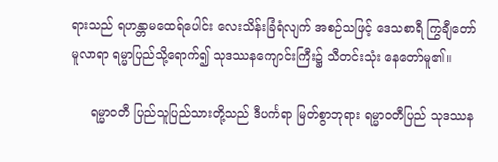ရားသည် ရဟန္တာမထေရ်ပေါင်း လေးသိန်းခြံရံလျက် အစဉ်သဖြင့် ဒေသစာရီ ကြွချီတော်မူလာရာ ရမ္မာပြည်သို့ရောက်၍ သုဒဿနကျောင်းကြီး၌ သီတင်းသုံး နေတော်မူ၏။

     ရမ္မာဝတီ ပြည်သူပြည်သားတို့သည် ဒီပင်္ကရာ မြတ်စွာဘုရား ရမ္မာဝတီပြည် သုဒဿန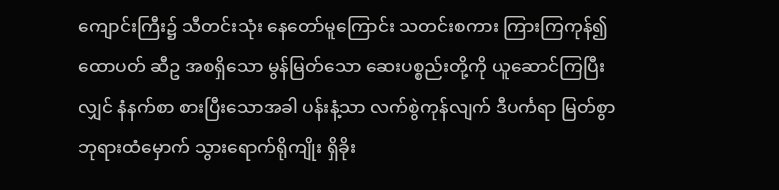ကျောင်းကြီး၌ သီတင်းသုံး နေတော်မူကြောင်း သတင်းစကား ကြားကြကုန်၍ ထောပတ် ဆီဥ အစရှိသော မွန်မြတ်သော ဆေးပစ္စည်းတို့ကို ယူဆောင်ကြပြီးလျှင် နံနက်စာ စားပြီးသောအခါ ပန်းနံ့သာ လက်စွဲကုန်လျက် ဒီပင်္ကရာ မြတ်စွာဘုရားထံမှောက် သွားရောက်ရိုကျိုး ရှိခိုး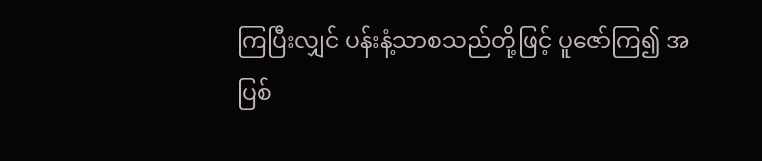ကြပြီးလျှင် ပန်းနံ့သာစသည်တို့ဖြင့် ပူဇော်ကြ၍ အပြစ်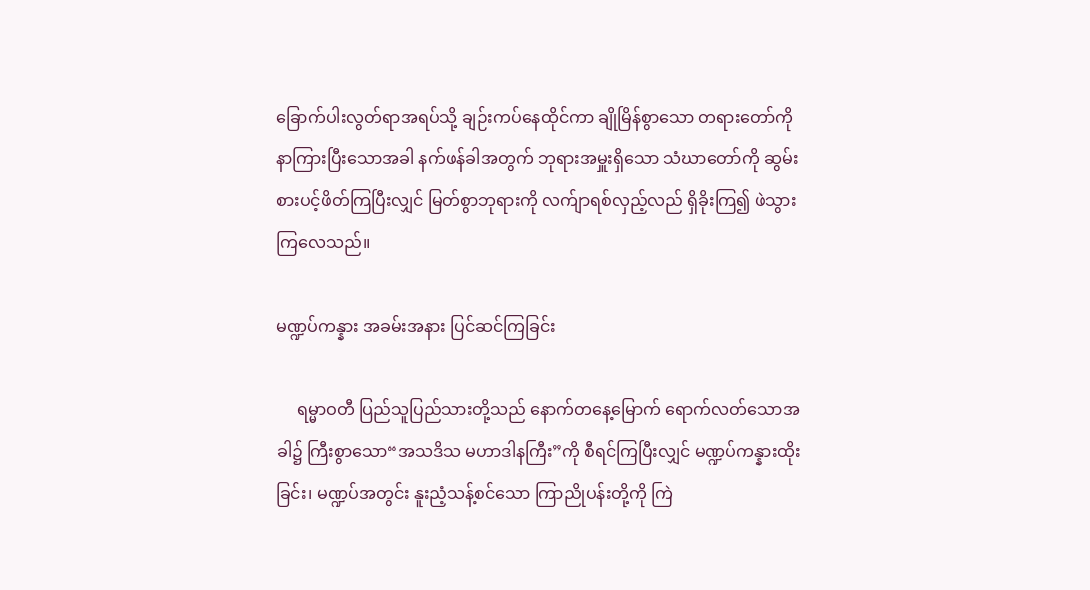ခြောက်ပါးလွတ်ရာအရပ်သို့ ချဉ်းကပ်နေထိုင်ကာ ချိုမြိန်စွာသော တရားတော်ကို နာကြားပြီးသောအခါ နက်ဖန်ခါအတွက် ဘုရားအမှူးရှိသော သံဃာတော်ကို ဆွမ်းစားပင့်ဖိတ်ကြပြီးလျှင် မြတ်စွာဘုရားကို လက်ျာရစ်လှည့်လည် ရှိခိုးကြ၍ ဖဲသွားကြလေသည်။

မဏ္ဍပ်ကန္နား အခမ်းအနား ပြင်ဆင်ကြခြင်း

     ရမ္မာဝတီ ပြည်သူပြည်သားတို့သည် နောက်တနေ့မြောက် ရောက်လတ်သောအခါ၌ ကြီးစွာသော“အသဒိသ မဟာဒါနကြီး”ကို စီရင်ကြပြီးလျှင် မဏ္ဍပ်ကန္နားထိုးခြင်း၊ မဏ္ဍပ်အတွင်း နူးညံ့သန့်စင်သော ကြာညိုပန်းတို့ကို ကြဲ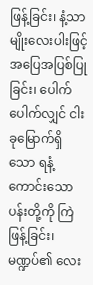ဖြန့်ခြင်း၊ နံ့သာမျိုးလေးပါးဖြင့် အပြေအပြစ်ပြုခြင်း၊ ပေါက်ပေါက်လျှင် ငါးခုမြောက်ရှိသော ရနံ့ကောင်းသော ပန်းတို့ကို ကြဲဖြန့်ခြင်း၊ မဏ္ဍပ်၏ လေး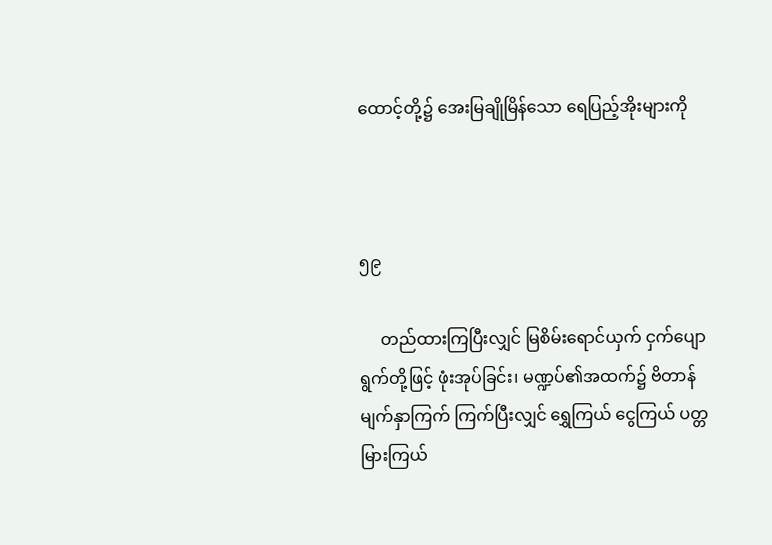ထောင့်တို့၌ အေးမြချိုမြိန်သော ရေပြည့်အိုးများကို



၅၉

     တည်ထားကြပြီးလျှင် မြစိမ်းရောင်ယှက် ငှက်ပျောရွက်တို့ဖြင့် ဖုံးအုပ်ခြင်း၊ မဏ္ဍပ်၏အထက်၌ ဗိတာန်မျက်နှာကြက် ကြက်ပြီးလျှင် ရွှေကြယ် ငွေကြယ် ပတ္တမြားကြယ်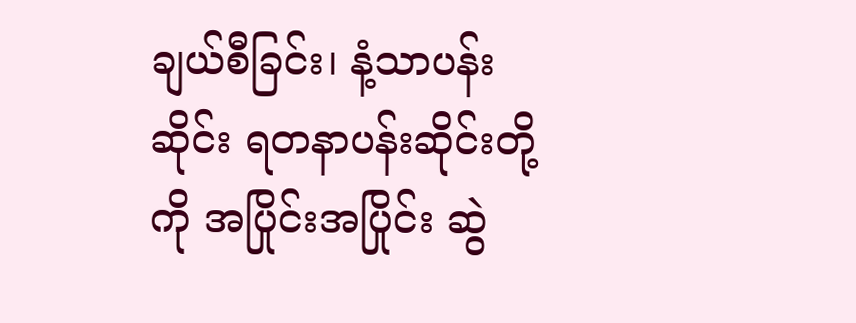ချယ်စီခြင်း၊ နံ့သာပန်းဆိုင်း ရတနာပန်းဆိုင်းတို့ကို အပြိုင်းအပြိုင်း ဆွဲ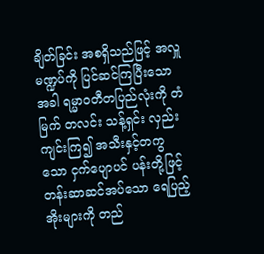ချိတ်ခြင်း အစရှိသည်ဖြင့် အလှူမဏ္ဍပ်ကို ပြင်ဆင်ကြပြီးသောအခါ ရမ္မာဝတီတပြည်လုံးကို တံမြက် တလင်း သန့်ရှင်း လှည်းကျင်းကြ၍ အသီးနှင့်တကွသော ငှက်ပျောပင် ပန်းတို့ဖြင့် တန်းဆာဆင်အပ်သော ရေပြည့်အိုးများကို တည်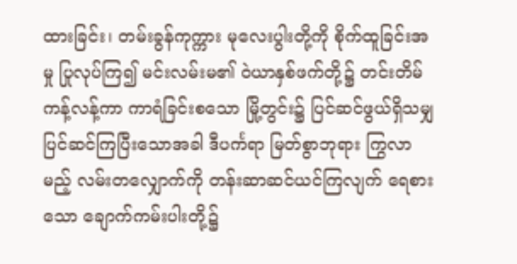ထားခြင်း၊ တမ်းခွန်ကုက္ကား မုလေးပွါးတို့ကို စိုက်ထူခြင်းအမှု ပြုလုပ်ကြ၍ မင်းလမ်းမ၏ ဝဲယာနှစ်ဖက်တို့၌ တင်းတိမ်ကန့်လန့်ကာ ကာရံခြင်းစသော မြို့တွင်း၌ ပြင်ဆင်ဖွယ်ရှိသမျှ ပြင်ဆင်ကြပြီးသောအခါ ဒီပင်္ကရာ မြတ်စွာဘုရား ကြွလာမည့် လမ်းတလျှောက်ကို တန်းဆာဆင်ယင်ကြလျက် ရေစားသော ချောက်ကမ်းပါးတို့၌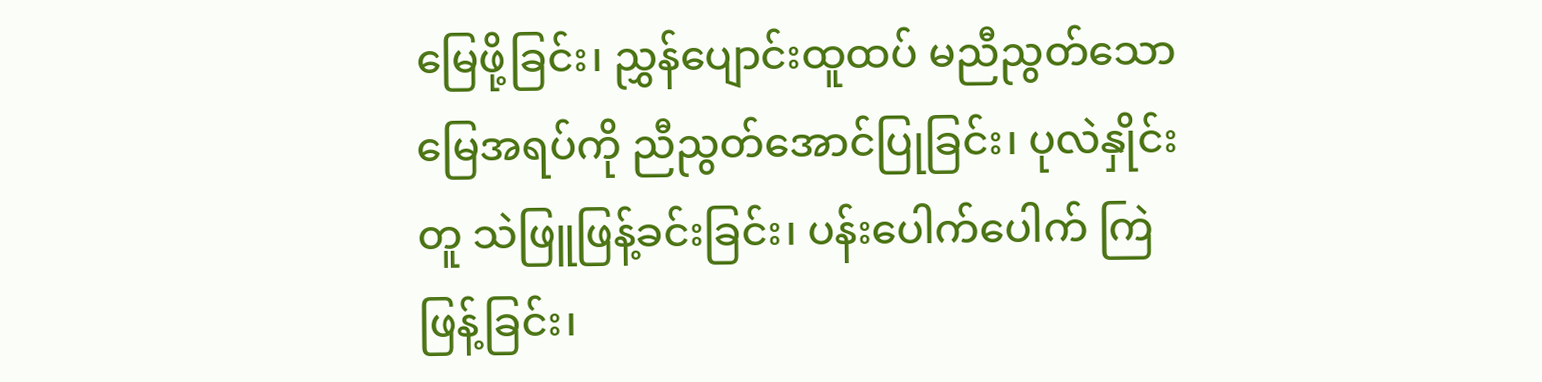မြေဖို့ခြင်း၊ ညွှန်ပျောင်းထူထပ် မညီညွတ်သော မြေအရပ်ကို ညီညွတ်အောင်ပြုခြင်း၊ ပုလဲနှိုင်းတူ သဲဖြူဖြန့်ခင်းခြင်း၊ ပန်းပေါက်ပေါက် ကြဲဖြန့်ခြင်း၊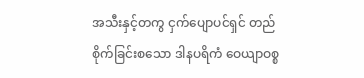အသီးနှင့်တကွ ငှက်ပျောပင်ရှင် တည်စိုက်ခြင်းစသော ဒါနပရိကံ ဝေယျာဝစ္စ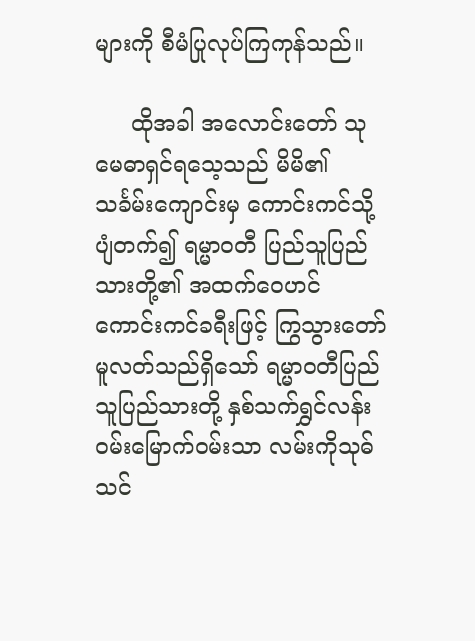များကို စီမံပြုလုပ်ကြကုန်သည်။

     ထိုအခါ အလောင်းတော် သုမေဓာရှင်ရသေ့သည် မိမိ၏ သင်္ခမ်းကျောင်းမှ ကောင်းကင်သို့ ပျံတက်၍ ရမ္မာဝတီ ပြည်သူပြည်သားတို့၏ အထက်ဝေဟင် ကောင်းကင်ခရီးဖြင့် ကြွသွားတော်မူလတ်သည်ရှိသော် ရမ္မာဝတီပြည်သူပြည်သားတို့ နှစ်သက်ရွှင်လန်း ၀မ်းမြောက်ဝမ်းသာ လမ်းကိုသုဓ်သင်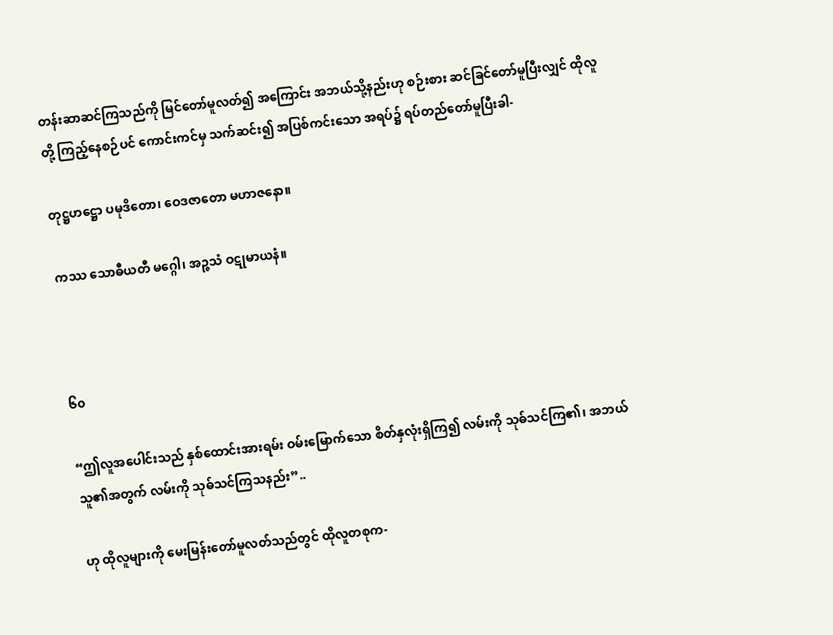တန်းဆာဆင်ကြသည်ကို မြင်တော်မူလတ်၍ အကြောင်း အဘယ်သို့နည်းဟု စဉ်းစား ဆင်ခြင်တော်မူပြီးလျှင် ထိုလူတို့ ကြည့်နေစဉ်ပင် ကောင်းကင်မှ သက်ဆင်း၍ အပြစ်ကင်းသော အရပ်၌ ရပ်တည်တော်မူပြီးခါ-

တုဋ္ဌဟဋ္ဌော ပမုဒိတော၊ ဝေဒဇာတော မဟာဇနော။

ကဿ သောဓီယတီ မဂ္ဂေါ၊ အဉ္ဇသံ ဝဋုမာယနံ။



၆၀

“ဤလူအပေါင်းသည် နှစ်ထောင်းအားရမ်း ဝမ်းမြောက်သော စိတ်နှလုံးရှိကြ၍ လမ်းကို သုဓ်သင်ကြ၏၊ အဘယ်သူ၏အတွက် လမ်းကို သုဓ်သင်ကြသနည်း”..

ဟု ထိုလူများကို မေးမြန်းတော်မူလတ်သည်တွင် ထိုလူတစုက-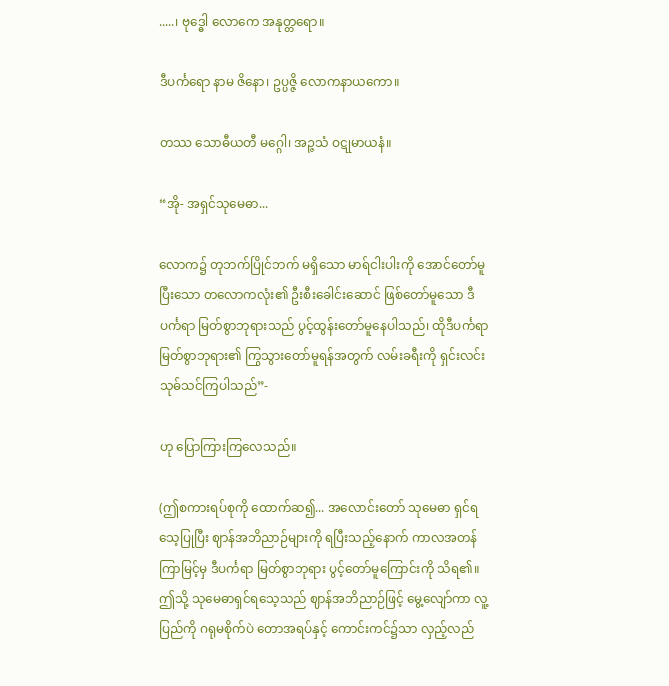.....၊ ဗုဒ္ဓေါ လောကေ အနုတ္တရော။

ဒီပင်္ကရော နာမ ဇိနော၊ ဥပ္ပဇ္ဇိ လောကနာယကော။

တဿ သောဓီယတီ မဂ္ဂေါ၊ အဉ္ဇသံ ဝဋုမာယနံ။

“အို- အရှင်သုမေဓာ...

လောက၌ တုဘက်ပြိုင်ဘက် မရှိသော မာရ်ငါးပါးကို အောင်တော်မူပြီးသော တလောကလုံး၏ ဦးစီးခေါင်းဆောင် ဖြစ်တော်မူသော ဒီပင်္ကရာ မြတ်စွာဘုရားသည် ပွင့်ထွန်းတော်မူနေပါသည်၊ ထိုဒီပင်္ကရာ မြတ်စွာဘုရား၏ ကြွသွားတော်မူရန်အတွက် လမ်းခရီးကို ရှင်းလင်း သုဓ်သင်ကြပါသည်”-

ဟု ပြောကြားကြလေသည်။

(ဤစကားရပ်စုကို ထောက်ဆ၍... အလောင်းတော် သုမေဓာ ရှင်ရသေ့ပြုပြီး ဈာန်အဘိညာဉ်များကို ရပြီးသည့်နောက် ကာလအတန်ကြာမြင့်မှ ဒီပင်္ကရာ မြတ်စွာဘုရား ပွင့်တော်မူကြောင်းကို သိရ၏။ ဤသို့ သုမေဓာရှင်ရသေ့သည် ဈာန်အဘိညာဉ်ဖြင့် မွေ့လျော်ကာ လူ့ပြည်ကို ဂရုမစိုက်ပဲ တောအရပ်နှင့် ကောင်းကင်၌သာ လှည့်လည်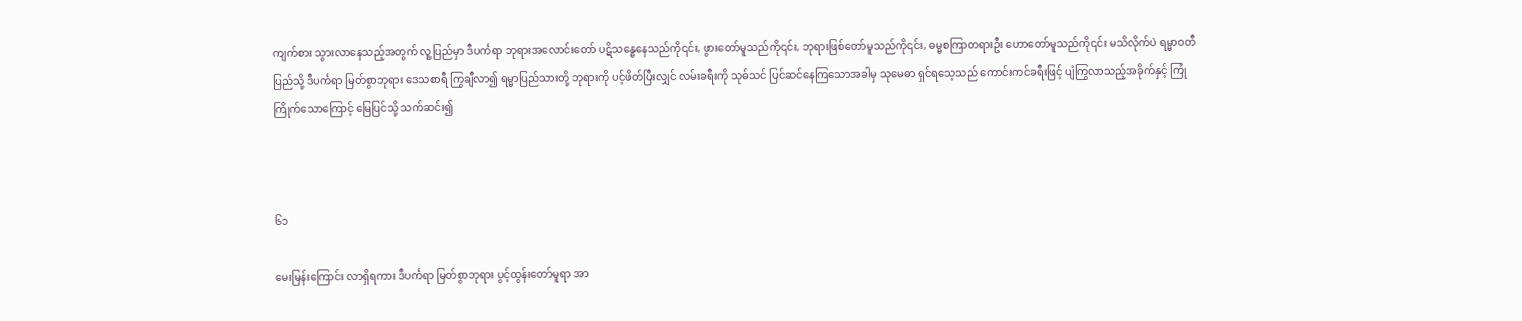ကျက်စား သွားလာနေသည့်အတွက် လူ့ပြည်မှာ ဒီပင်္ကရာ ဘုရားအလောင်းတော် ပဋိသန္ဓေနေသည်ကို၎င်း, ဖွားတော်မူသည်ကို၎င်း, ဘုရားဖြစ်တော်မူသည်ကို၎င်း, ဓမ္မစကြာတရားဦး ဟောတော်မူသည်ကို၎င်း မသိလိုက်ပဲ ရမ္မာဝတီပြည်သို့ ဒီပင်္ကရာ မြတ်စွာဘုရား ဒေသစာရီ ကြွချီလာ၍ ရမ္မာပြည်သားတို့ ဘုရားကို ပင့်ဖိတ်ပြီးလျှင် လမ်းခရီးကို သုဓ်သင် ပြင်ဆင်နေကြသောအခါမှ သုမေဓာ ရှင်ရသေ့သည် ကောင်းကင်ခရီးဖြင့် ပျံကြွလာသည့်အခိုက်နှင့် ကြုံကြိုက်သောကြောင့် မြေပြင်သို့ သက်ဆင်း၍



၆၁

မေးမြန်းကြောင်း လာရှိရကား ဒီပင်္ကရာ မြတ်စွာဘုရား ပွင့်ထွန်းတော်မူရာ အာ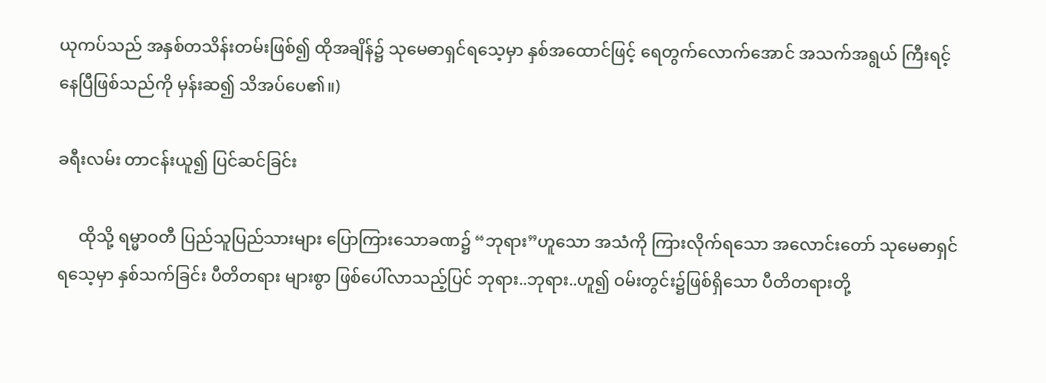ယုကပ်သည် အနှစ်တသိန်းတမ်းဖြစ်၍ ထိုအချိန်၌ သုမေဓာရှင်ရသေ့မှာ နှစ်အထောင်ဖြင့် ရေတွက်လောက်အောင် အသက်အရွယ် ကြီးရင့်နေပြီဖြစ်သည်ကို မှန်းဆ၍ သိအပ်ပေ၏။)

ခရီးလမ်း တာငန်းယူ၍ ပြင်ဆင်ခြင်း

     ထိုသို့ ရမ္မာဝတီ ပြည်သူပြည်သားများ ပြောကြားသောခဏ၌ “ဘုရား”ဟူသော အသံကို ကြားလိုက်ရသော အလောင်းတော် သုမေဓာရှင်ရသေ့မှာ နှစ်သက်ခြင်း ပီတိတရား များစွာ ဖြစ်ပေါ်လာသည့်ပြင် ဘုရား..ဘုရား..ဟူ၍ ဝမ်းတွင်း၌ဖြစ်ရှိသော ပီတိတရားတို့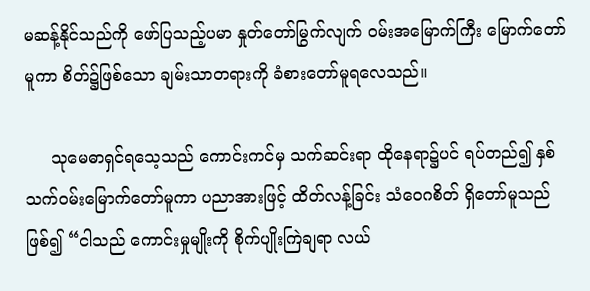မဆန့်နိုင်သည်ကို ဖော်ပြသည့်ပမာ နှုတ်တော်မြွက်လျက် ဝမ်းအမြောက်ကြီး မြောက်တော်မူကာ စိတ်၌ဖြစ်သော ချမ်းသာတရားကို ခံစားတော်မူရလေသည်။

     သုမေဓာရှင်ရသေ့သည် ကောင်းကင်မှ သက်ဆင်းရာ ထိုနေရာ၌ပင် ရပ်တည်၍ နှစ်သက်ဝမ်းမြောက်တော်မူကာ ပညာအားဖြင့် ထိတ်လန့်ခြင်း သံဝေဂစိတ် ရှိတော်မူသည်ဖြစ်၍ “ငါသည် ကောင်းမှုမျိုးကို စိုက်ပျိုးကြဲချရာ လယ်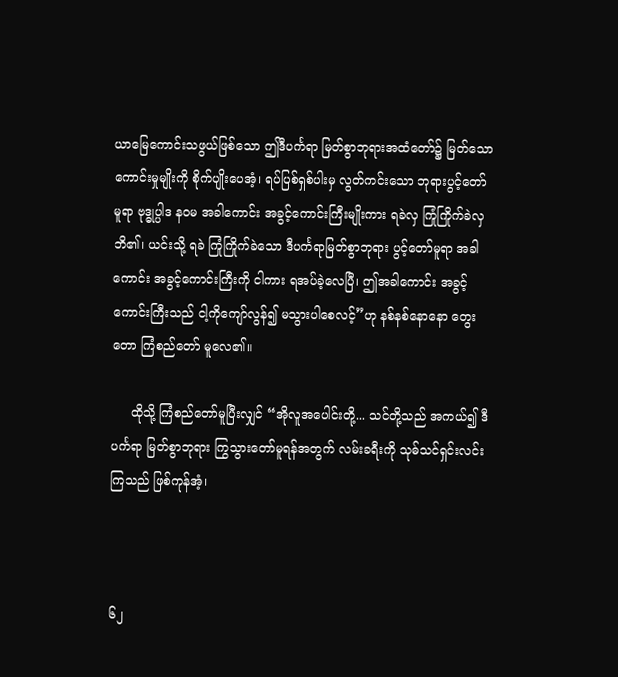ယာမြေကောင်းသဖွယ်ဖြစ်သော ဤဒီပင်္ကရာ မြတ်စွာဘုရားအထံတော်၌ မြတ်သော ကောင်းမှုမျိုးကို စိုက်ပျိုးပေအံ့၊ ရပ်ပြစ်ရှစ်ပါးမှ လွတ်ကင်းသော ဘုရားပွင့်တော်မူရာ ဗုဒ္ဓုပ္ပါဒ နဝမ အခါကောင်း အခွင့်ကောင်းကြီးမျိုးကား ရခဲလှ ကြုံကြိုက်ခဲလှဘိ၏၊ ယင်းသို့ ရခဲ ကြုံကြိုက်ခဲသော ဒီပင်္ကရာမြတ်စွာဘုရား ပွင့်တော်မူရာ အခါကောင်း အခွင့်ကောင်းကြီးကို ငါကား ရအပ်ခဲ့လေပြီ၊ ဤအခါကောင်း အခွင့်ကောင်းကြီးသည် ငါ့ကိုကျော်လွန်၍ မသွားပါစေလင့်”ဟု နစ်နစ်နောနော တွေးတော ကြံစည်တော် မူလေ၏။

     ထိုသို့ ကြံစည်တော်မူပြီးလျှင် “အိုလူအပေါင်းတို့... သင်တို့သည် အကယ်၍ ဒီပင်္ကရာ မြတ်စွာဘုရား ကြွသွားတော်မူရန်အတွက် လမ်းခရီးကို သုဓ်သင်ရှင်းလင်းကြသည် ဖြစ်ကုန်အံ့၊



၆၂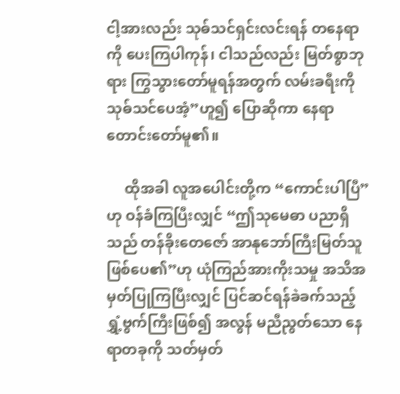ငါ့အားလည်း သုဓ်သင်ရှင်းလင်းရန် တနေရာကို ပေးကြပါကုန်၊ ငါသည်လည်း မြတ်စွာဘုရား ကြွသွားတော်မူရန်အတွက် လမ်းခရီးကို သုဓ်သင်ပေအံ့”ဟူ၍ ပြောဆိုကာ နေရာတောင်းတော်မူ၏။

     ထိုအခါ လူအပေါင်းတို့က “ကောင်းပါပြီ”ဟု ဝန်ခံကြပြီးလျှင် “ဤသုမေဓာ ပညာရှိသည် တန်ခိုးတေဇော် အာနုဘော်ကြီးမြတ်သူ ဖြစ်ပေ၏”ဟု ယုံကြည်အားကိုးသမှု အသိအမှတ်ပြုကြပြီးလျှင် ပြင်ဆင်ရန်ခဲခက်သည့် ရွှံ့ဗွက်ကြီးဖြစ်၍ အလွန် မညီညွတ်သော နေရာတခုကို သတ်မှတ်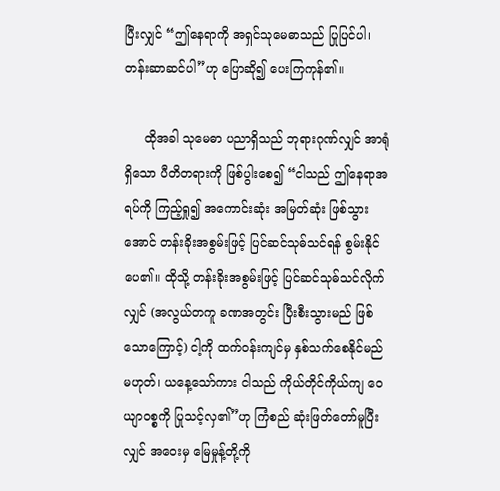ပြီးလျှင် “ဤနေရာကို အရှင်သုမေဓာသည် ပြုပြင်ပါ၊ တန်းဆာဆင်ပါ”ဟု ပြောဆို၍ ပေးကြကုန်၏။

     ထိုအခါ သုမေဓာ ပညာရှိသည် ဘုရားဂုဏ်လျှင် အာရုံရှိသော ပီတိတရားကို ဖြစ်ပွါးစေ၍ “ငါသည် ဤနေရာအရပ်ကို ကြည့်ရှု၍ အကောင်းဆုံး အမြတ်ဆုံး ဖြစ်သွားအောင် တန်းခိုးအစွမ်းဖြင့် ပြင်ဆင်သုဓ်သင်ရန် စွမ်းနိုင်ပေ၏။ ထိုသို့ တန်းခိုးအစွမ်းဖြင့် ပြင်ဆင်သုဓ်သင်လိုက်လျှင် (အလွယ်တကူ ခဏအတွင်း ပြီးစီးသွားမည် ဖြစ်သောကြောင့်) ငါ့ကို ထက်ဝန်းကျင်မှ နှစ်သက်စေနိုင်မည်မဟုတ်၊ ယနေ့သော်ကား ငါသည် ကိုယ်တိုင်ကိုယ်ကျ ဝေယျာဝစ္စကို ပြုသင့်လှ၏”ဟု ကြံစည် ဆုံးဖြတ်တော်မူပြီးလျှင် အဝေးမှ မြေမှုန့်တို့ကို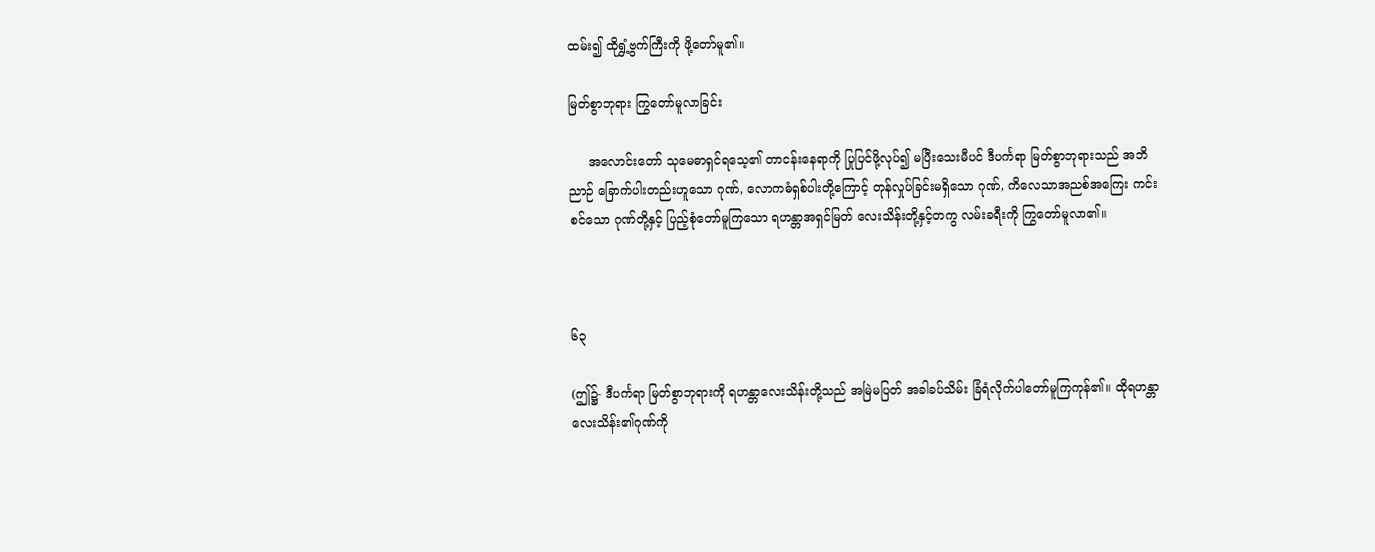ထမ်း၍ ထိုရွှံ့ဗွက်ကြီးကို ဖို့တော်မူ၏။

မြတ်စွာဘုရား ကြွတော်မူလာခြင်း

     အလောင်းတော် သုမေဓာရှင်ရသေ့၏ တာငန်းနေရာကို ပြုပြင်ဖို့လုပ်၍ မပြီးသေးမီပင် ဒီပင်္ကရာ မြတ်စွာဘုရားသည် အဘိညာဉ် ခြောက်ပါးတည်းဟူသော ဂုဏ်, လောကဓံရှစ်ပါးတို့ကြောင့် တုန်လှုပ်ခြင်းမရှိသော ဂုဏ်, ကိလေသာအညစ်အကြေး ကင်းစင်သော ဂုဏ်တို့နှင့် ပြည့်စုံတော်မူကြသော ရဟန္တာအရှင်မြတ် လေးသိန်းတို့နှင့်တကွ လမ်းခရီးကို ကြွတော်မူလာ၏။



၆၃

(ဤ၌- ဒီပင်္ကရာ မြတ်စွာဘုရားကို ရဟန္တာလေးသိန်းတို့သည် အမြဲမပြတ် အခါခပ်သိမ်း ခြံရံလိုက်ပါတော်မူကြကုန်၏။ ထိုရဟန္တာ လေးသိန်း၏ဂုဏ်ကို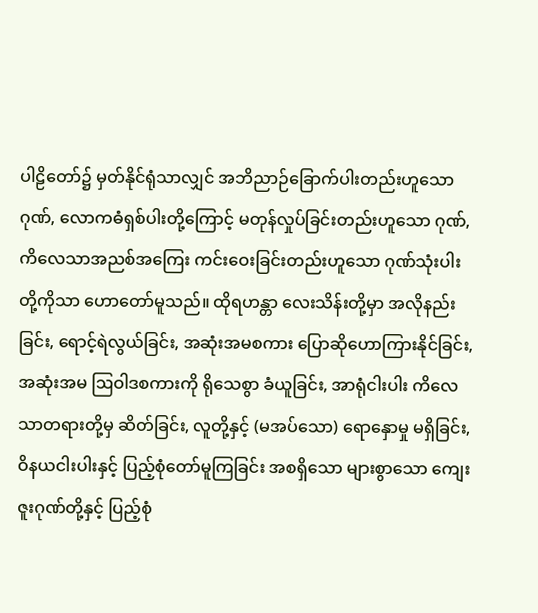ပါဠိတော်၌ မှတ်နိုင်ရုံသာလျှင် အဘိညာဉ်ခြောက်ပါးတည်းဟူသော ဂုဏ်, လောကဓံရှစ်ပါးတို့ကြောင့် မတုန်လှုပ်ခြင်းတည်းဟူသော ဂုဏ်, ကိလေသာအညစ်အကြေး ကင်းဝေးခြင်းတည်းဟူသော ဂုဏ်သုံးပါးတို့ကိုသာ ဟောတော်မူသည်။ ထိုရဟန္တာ လေးသိန်းတို့မှာ အလိုနည်းခြင်း, ရောင့်ရဲလွယ်ခြင်း, အဆုံးအမစကား ပြောဆိုဟောကြားနိုင်ခြင်း, အဆုံးအမ ဩဝါဒစကားကို ရိုသေစွာ ခံယူခြင်း, အာရုံငါးပါး ကိလေသာတရားတို့မှ ဆိတ်ခြင်း, လူတို့နှင့် (မအပ်သော) ရောနှောမှု မရှိခြင်း, ဝိနယငါးပါးနှင့် ပြည့်စုံတော်မူကြခြင်း အစရှိသော များစွာသော ကျေးဇူးဂုဏ်တို့နှင့် ပြည့်စုံ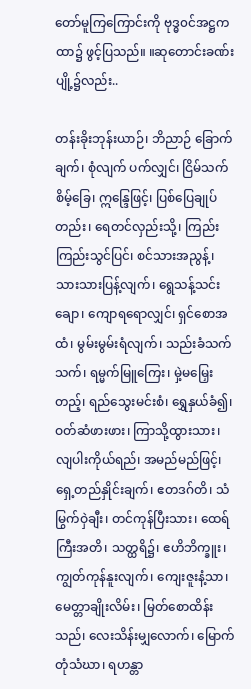တော်မူကြကြောင်းကို ဗုဒ္ဓ၀င်အဋ္ဌကထာ၌ ဖွင့်ပြသည်။ ။ဆုတောင်းခဏ်း ပျို့၌လည်း..

တန်းခိုးဘုန်းယာဉ်၊ ဘိညာဉ် ခြောက်ချက်၊ စုံလျက် ပက်လျှင်၊ ငြိမ်သက်စိမ့်ခြေ၊ ဣန္ဒြေဖြင့်၊ ပြစ်ပြေချုပ်တည်း၊ ရေတင်လှည်းသို့၊ ကြည်းကြည်းသွင်ပြင်၊ စင်သားအညွန့်၊ သားသားပြန့်လျက်၊ ရွေသန့်သင်းချော၊ ကျောရရောလျှင်၊ ရှင်စောအထံ၊ မွမ်းမွမ်းရံလျက်၊ သည်းခံသက်သက်၊ ရမ္မက်မြူကြေး၊ မှဲ့မမြှေးတည့်၊ ရည်သွေးမင်းစံ၊ ရွှေနှယ်ခံ၍၊ ဝတ်ဆံဖားဖား၊ ကြာသို့ထွားသား၊ လျပါးကိုယ်ရည်၊ အမည်မည်ဖြင့်၊ ရှေ့တည်နှိုင်းချက်၊ ဧတဒဂ်တိ၊ သံမြွက်ဝှဲချီး၊ တင်ကုန်ပြီးသား၊ ထေရ်ကြီးအတိ၊ သတ္ထရိ၌၊ ဧဟိဘိက္ခူး၊ ကျွတ်ကုန်နူးလျက်၊ ကျေးဇူးနံ့သာ၊ မေတ္တာချိုးလိမ်း၊ မြတ်စောထိန်းသည်၊ လေးသိန်းမျှလောက်၊ မြောက်တုံသံဃာ၊ ရဟန္တာ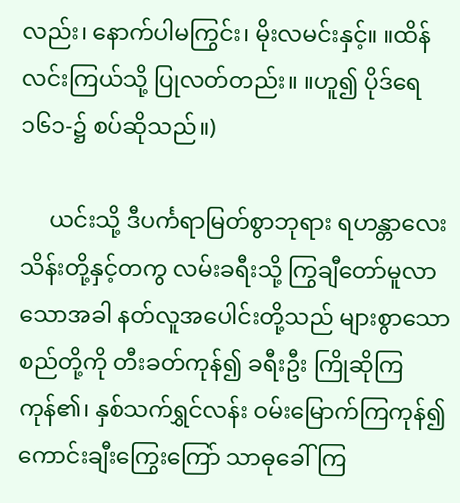လည်း၊ နောက်ပါမကြွင်း၊ မိုးလမင်းနှင့်။ ။ထိန်လင်းကြယ်သို့ ပြုလတ်တည်း။ ။ဟူ၍ ပိုဒ်ရေ ၁၆၁-၌ စပ်ဆိုသည်။)

     ယင်းသို့ ဒီပင်္ကရာမြတ်စွာဘုရား ရဟန္တာလေးသိန်းတို့နှင့်တကွ လမ်းခရီးသို့ ကြွချီတော်မူလာသောအခါ နတ်လူအပေါင်းတို့သည် များစွာသော စည်တို့ကို တီးခတ်ကုန်၍ ခရီးဦး ကြိုဆိုကြကုန်၏၊ နှစ်သက်ရွှင်လန်း ဝမ်းမြောက်ကြကုန်၍ ကောင်းချီးကြွေးကြော် သာဓုခေါ်ကြ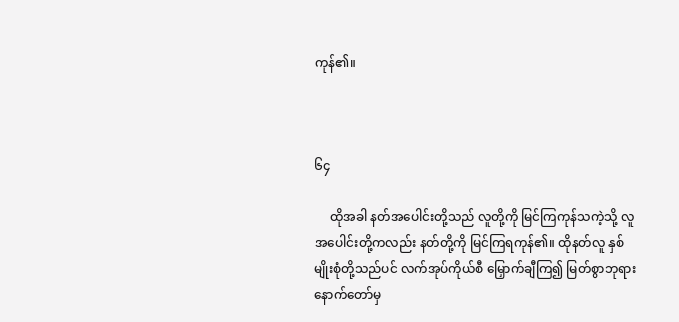ကုန်၏။



၆၄

     ထိုအခါ နတ်အပေါင်းတို့သည် လူတို့ကို မြင်ကြကုန်သကဲ့သို့ လူအပေါင်းတို့ကလည်း နတ်တို့ကို မြင်ကြရကုန်၏။ ထိုနတ်လူ နှစ်မျိုးစုံတို့သည်ပင် လက်အုပ်ကိုယ်စီ မြှောက်ချီကြ၍ မြတ်စွာဘုရားနောက်တော်မှ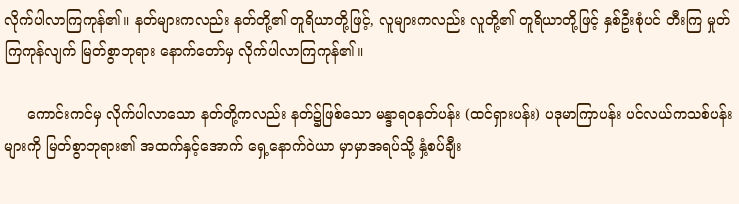လိုက်ပါလာကြကုန်၏။ နတ်များကလည်း နတ်တို့၏ တူရိယာတို့ဖြင့်, လူများကလည်း လူတို့၏ တူရိယာတို့ဖြင့် နှစ်ဦးစုံပင် တီးကြ မှုတ်ကြကုန်လျက် မြတ်စွာဘုရား နောက်တော်မှ လိုက်ပါလာကြကုန်၏။

     ကောင်းကင်မှ လိုက်ပါလာသော နတ်တို့ကလည်း နတ်၌ဖြစ်သော မန္ဒာရဝနတ်ပန်း (ထင်ရှားပန်း) ပဒုမာကြာပန်း ပင်လယ်ကသစ်ပန်းများကို မြတ်စွာဘုရား၏ အထက်နှင့်အောက် ရှေ့နောက်ဝဲယာ မှာမှာအရပ်သို့ နှံ့စပ်ချီး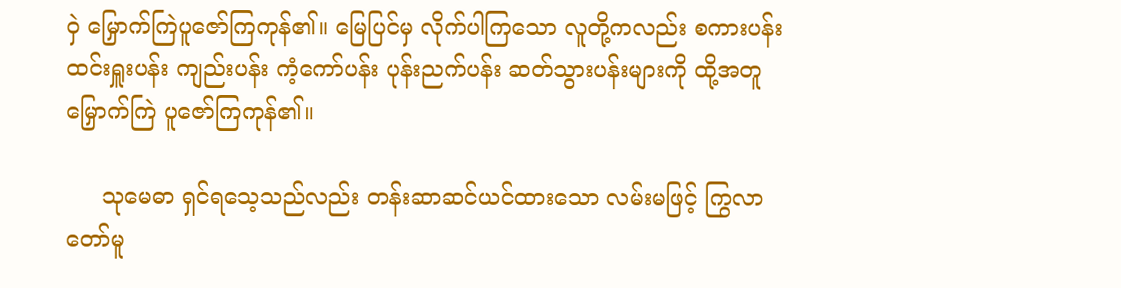ဝှဲ မြှောက်ကြဲပူဇော်ကြကုန်၏။ မြေပြင်မှ လိုက်ပါကြသော လူတို့ကလည်း စကားပန်း ထင်းရှူးပန်း ကျည်းပန်း ကံ့ကော်ပန်း ပုန်းညက်ပန်း ဆတ်သွားပန်းများကို ထို့အတူ မြှောက်ကြဲ ပူဇော်ကြကုန်၏။

     သုမေဓာ ရှင်ရသေ့သည်လည်း တန်းဆာဆင်ယင်ထားသော လမ်းမဖြင့် ကြွလာတော်မူ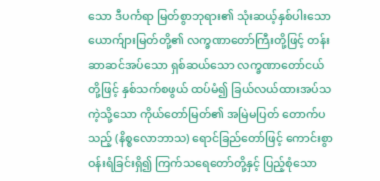သော ဒီပင်္ကရာ မြတ်စွာဘုရား၏ သုံးဆယ့်နှစ်ပါးသော ယောက်ျားမြတ်တို့၏ လက္ခဏာတော်ကြီးတို့ဖြင့် တန်းဆာဆင်အပ်သော ရှစ်ဆယ်သော လက္ခဏာတော်ငယ်တို့ဖြင့် နှစ်သက်စဖွယ် ထပ်မံ၍ ခြယ်လယ်ထားအပ်သကဲ့သို့သော ကိုယ်တော်မြတ်၏ အမြဲမပြတ် တောက်ပသည့် (နိစ္စလောဘာသ) ရောင်ခြည်တော်ဖြင့် ကောင်းစွာ ဝန်းရံခြင်းရှိ၍ ကြက်သရေတော်တို့နှင့် ပြည့်စုံသော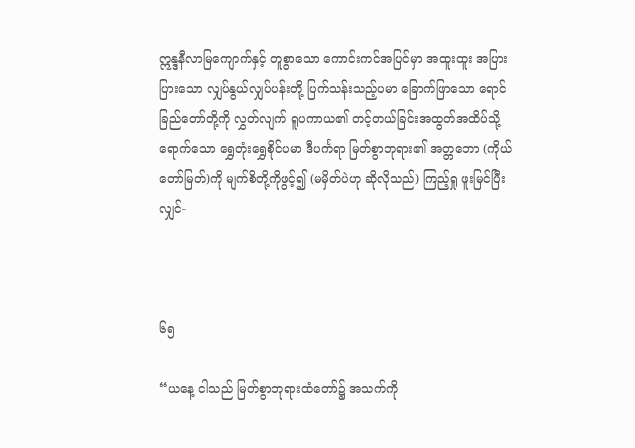ဣန္ဒနီလာမြကျောက်နှင့် တူစွာသော ကောင်းကင်အပြင်မှာ အထူးထူး အပြားပြားသော လျှပ်နွယ်လျှပ်ပန်းတို့ ပြက်သန်းသည့်ပမာ ခြောက်ဖြာသော ရောင်ခြည်တော်တို့ကို လွှတ်လျက် ရူပကာယ၏ တင့်တယ်ခြင်းအထွတ်အထိပ်သို့ ရောက်သော ရွှေတုံးရွှေစိုင်ပမာ ဒီပင်္ကရာ မြတ်စွာဘုရား၏ အတ္တဘော (ကိုယ်တော်မြတ်)ကို မျက်စိတို့ကိုဖွင့်၍ (မမှိတ်ပဲဟု ဆိုလိုသည်) ကြည့်ရှု ဖူးမြင်ပြီးလျှင်-



၆၅

“ယနေ့ ငါသည် မြတ်စွာဘုရားထံတော်၌ အသက်ကို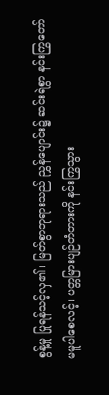စွန့်မှု ပြုရန်သင့်လှ၏၊ မြတ်စွာဘုရားသည် ညွှန်ပျောင်း၌ ဆင်းရဲစွာ နင်းကြွတော်မမူပါစေလင့်၊ ပတ္တမြားပျဉ်တံတားကို နင်းကြွသွား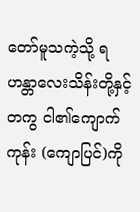တော်မူသကဲ့သို့ ရဟန္တာလေးသိန်းတို့နှင့်တကွ ငါ၏ကျောက်ကုန်း (ကျောပြင်)ကို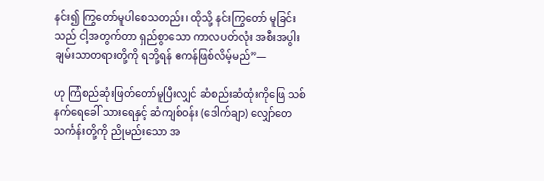နင်း၍ ကြွတော်မူပါစေသတည်း၊ ထိုသို့ နင်းကြွတော် မူခြင်းသည် ငါ့အတွက်တာ ရှည်စွာသော ကာလပတ်လုံး အစီးအပွါး ချမ်းသာတရားတို့ကို ရဘို့ရန် ဧကန်ဖြစ်လိမ့်မည်”—

ဟု ကြံစည်ဆုံးဖြတ်တော်မူပြီးလျှင် ဆံစည်းဆံထုံးကိုဖြေ သစ်နက်ရေခေါ် သားရေနှင့် ဆံကျစ်ဝန်း (ဒေါက်ချာ) လျှော်တေသင်္ကန်းတို့ကို ညိုမည်းသော အ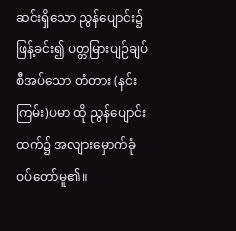ဆင်းရှိသော ညွန်ပျောင်း၌ ဖြန့်ခင်း၍ ပတ္တမြားပျဉ်ချပ်စီအပ်သော တံတား (နင်းကြမ်း)ပမာ ထို ညွန်ပျောင်းထက်၌ အလျားမှောက်ခုံ ဝပ်တော်မူ၏။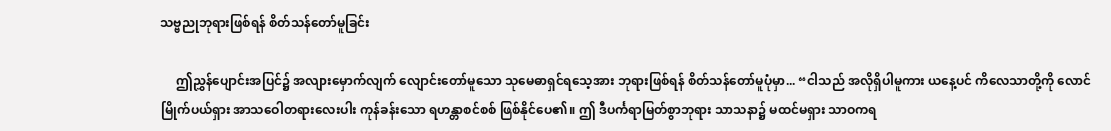သဗ္ဗညုဘုရားဖြစ်ရန် စိတ်သန်တော်မူခြင်း

     ဤညွှန်ပျောင်းအပြင်၌ အလျားမှောက်လျက် လျောင်းတော်မူသော သုမေဓာရှင်ရသေ့အား ဘုရားဖြစ်ရန် စိတ်သန်တော်မူပုံမှာ... “ငါသည် အလိုရှိပါမူကား ယနေ့ပင် ကိလေသာတို့ကို လောင်မြိုက်ပယ်ရှား အာသဝေါတရားလေးပါး ကုန်ခန်းသော ရဟန္တာစင်စစ် ဖြစ်နိုင်ပေ၏။ ဤ ဒီပင်္ကရာမြတ်စွာဘုရား သာသနာ၌ မထင်မရှား သာဝကရ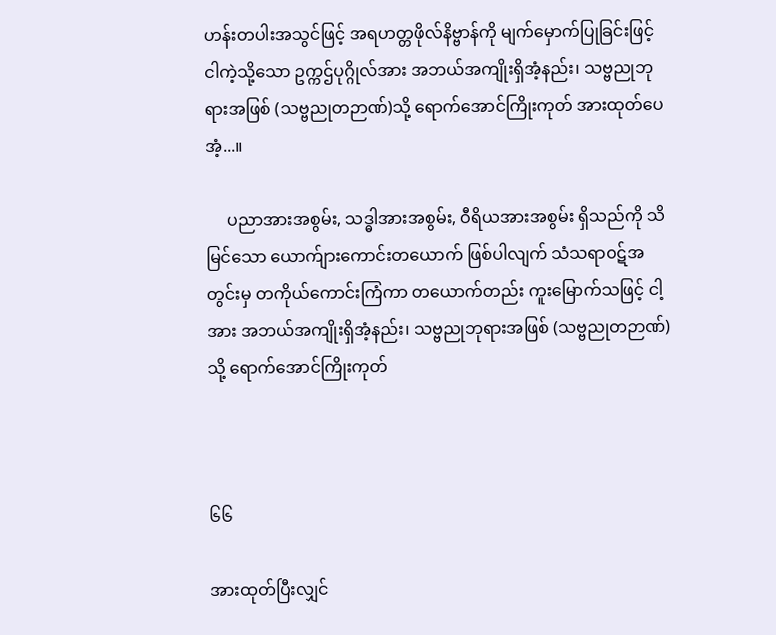ဟန်းတပါးအသွင်ဖြင့် အရဟတ္တဖိုလ်နိဗ္ဗာန်ကို မျက်မှောက်ပြုခြင်းဖြင့် ငါကဲ့သို့သော ဥက္ကဌ်ပုဂ္ဂိုလ်အား အဘယ်အကျိုးရှိအံ့နည်း၊ သဗ္ဗညုဘုရားအဖြစ် (သဗ္ဗညုတဉာဏ်)သို့ ရောက်အောင်ကြိုးကုတ် အားထုတ်ပေအံ့...။

     ပညာအားအစွမ်း, သဒ္ဓါအားအစွမ်း, ဝီရိယအားအစွမ်း ရှိသည်ကို သိမြင်သော ယောက်ျားကောင်းတယောက် ဖြစ်ပါလျက် သံသရာ၀ဋ်အတွင်းမှ တကိုယ်ကောင်းကြံကာ တယောက်တည်း ကူးမြောက်သဖြင့် ငါ့အား အဘယ်အကျိုးရှိအံ့နည်း၊ သဗ္ဗညုဘုရားအဖြစ် (သဗ္ဗညုတဉာဏ်)သို့ ရောက်အောင်ကြိုးကုတ်



၆၆

အားထုတ်ပြီးလျှင်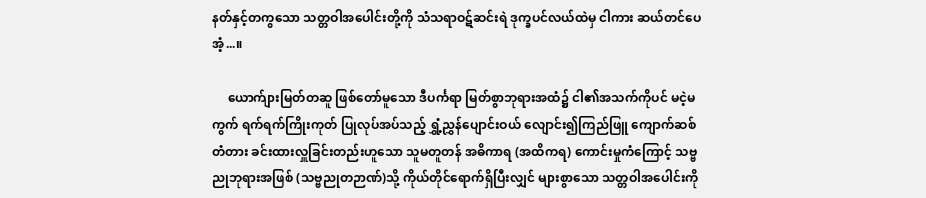နတ်နှင့်တကွသော သတ္တဝါအပေါင်းတို့ကို သံသရာဝဋ်ဆင်းရဲ ဒုက္ခပင်လယ်ထဲမှ ငါကား ဆယ်တင်ပေအံ့...။

     ယောက်ျားမြတ်တဆူ ဖြစ်တော်မူသော ဒီပင်္ကရာ မြတ်စွာဘုရားအထံ၌ ငါ၏အသက်ကိုပင် မငဲ့မကွက် ရက်ရက်ကြိုးကုတ် ပြုလုပ်အပ်သည့် ရွှံ့ညွှန်ပျောင်းဝယ် လျောင်း၍ကြည်ဖြူ ကျောက်ဆစ်တံတား ခင်းထားလှူခြင်းတည်းဟူသော သူမတူတန် အဓိကာရ (အထိကရ) ကောင်းမှုကံကြောင့် သဗ္ဗညုဘုရားအဖြစ် (သဗ္ဗညုတဉာဏ်)သို့ ကိုယ်တိုင်ရောက်ရှိပြီးလျှင် များစွာသော သတ္တဝါအပေါင်းကို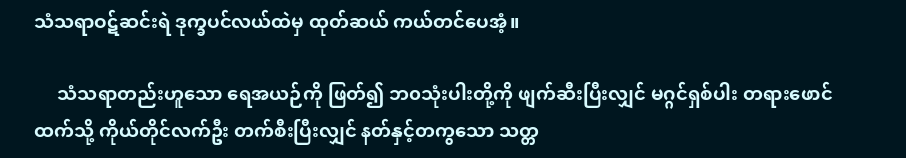သံသရာဝဋ်ဆင်းရဲ ဒုက္ခပင်လယ်ထဲမှ ထုတ်ဆယ် ကယ်တင်ပေအံ့။

     သံသရာတည်းဟူသော ရေအယဉ်ကို ဖြတ်၍ ဘ၀သုံးပါးတို့ကို ဖျက်ဆီးပြီးလျှင် မဂ္ဂင်ရှစ်ပါး တရားဖောင်ထက်သို့ ကိုယ်တိုင်လက်ဦး တက်စီးပြီးလျှင် နတ်နှင့်တကွသော သတ္တ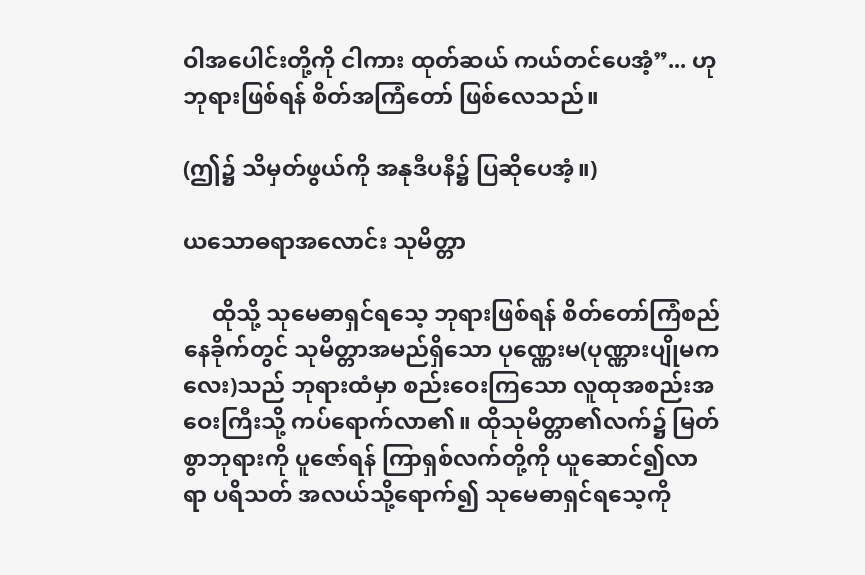ဝါအပေါင်းတို့ကို ငါကား ထုတ်ဆယ် ကယ်တင်ပေအံ့”... ဟု ဘုရားဖြစ်ရန် စိတ်အကြံတော် ဖြစ်လေသည်။

(ဤ၌ သိမှတ်ဖွယ်ကို အနုဒီပနီ၌ ပြဆိုပေအံ့။)

ယသောဓရာအလောင်း သုမိတ္တာ

     ထိုသို့ သုမေဓာရှင်ရသေ့ ဘုရားဖြစ်ရန် စိတ်တော်ကြံစည်နေခိုက်တွင် သုမိတ္တာအမည်ရှိသော ပုဏ္ဏေးမ(ပုဏ္ဏားပျိုမကလေး)သည် ဘုရားထံမှာ စည်းဝေးကြသော လူထုအစည်းအဝေးကြီးသို့ ကပ်ရောက်လာ၏။ ထိုသုမိတ္တာ၏လက်၌ မြတ်စွာဘုရားကို ပူဇော်ရန် ကြာရှစ်လက်တို့ကို ယူဆောင်၍လာရာ ပရိသတ် အလယ်သို့ရောက်၍ သုမေဓာရှင်ရသေ့ကို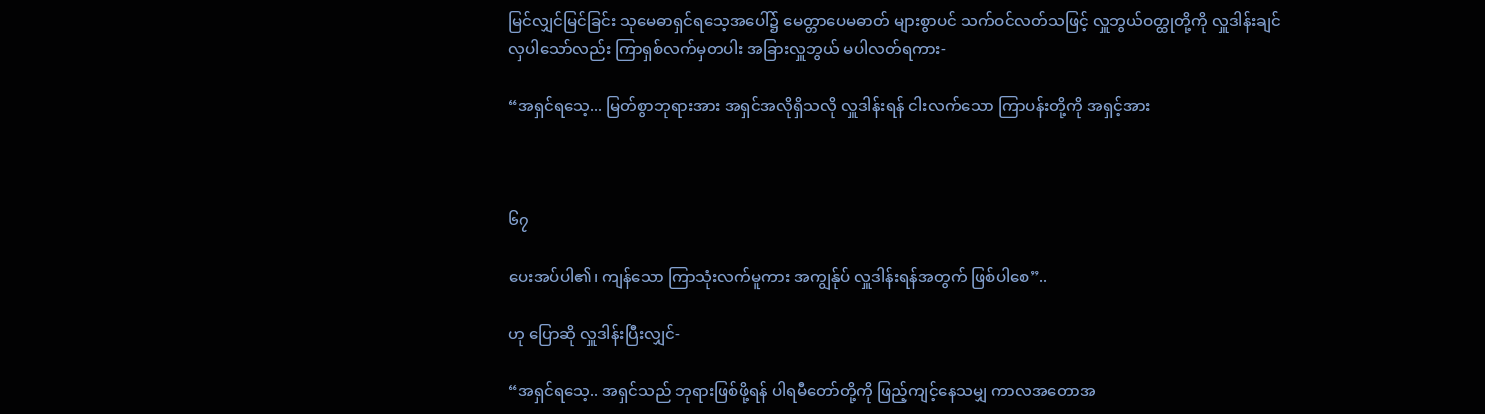မြင်လျှင်မြင်ခြင်း သုမေဓာရှင်ရသေ့အပေါ်၌ မေတ္တာပေမဓာတ် များစွာပင် သက်ဝင်လတ်သဖြင့် လှူဘွယ်ဝတ္ထုတို့ကို လှူဒါန်းချင်လှပါသော်လည်း ကြာရှစ်လက်မှတပါး အခြားလှူဘွယ် မပါလတ်ရကား-

“အရှင်ရသေ့... မြတ်စွာဘုရားအား အရှင်အလိုရှိသလို လှူဒါန်းရန် ငါးလက်သော ကြာပန်းတို့ကို အရှင့်အား



၆၇

ပေးအပ်ပါ၏၊ ကျန်သော ကြာသုံးလက်မူကား အကျွန်ုပ် လှူဒါန်းရန်အတွက် ဖြစ်ပါစေ”..

ဟု ပြောဆို လှူဒါန်းပြီးလျှင်-

“အရှင်ရသေ့.. အရှင်သည် ဘုရားဖြစ်ဖို့ရန် ပါရမီတော်တို့ကို ဖြည့်ကျင့်နေသမျှ ကာလအတောအ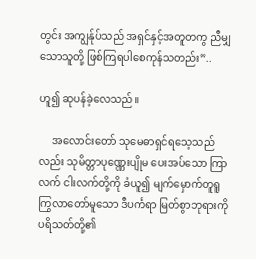တွင်း အကျွန်ုပ်သည် အရှင်နှင့်အတူတကွ ညီမျှသောသူတို့ ဖြစ်ကြရပါစေကုန်သတည်း”..

ဟူ၍ ဆုပန်ခဲ့လေသည်။

     အလောင်းတော် သုမေဓာရှင်ရသေ့သည်လည်း သုမိတ္တာပုဏ္ဏေးပျိုမ ပေးအပ်သော ကြာလက် ငါးလက်တို့ကို ခံယူ၍ မျက်မှောက်တူရူ ကြွလာတော်မူသော ဒီပင်္ကရာ မြတ်စွာဘုရားကို ပရိသတ်တို့၏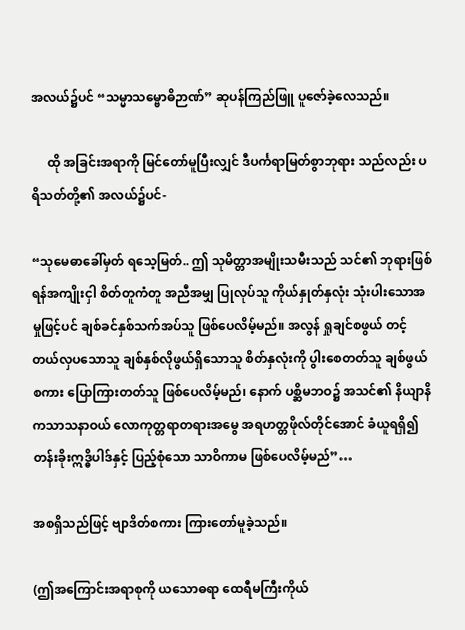အလယ်၌ပင် “သမ္မာသမ္ဗောဓိဉာဏ်” ဆုပန်ကြည်ဖြူ ပူဇော်ခဲ့လေသည်။

     ထို အခြင်းအရာကို မြင်တော်မူပြီးလျှင် ဒီပင်္ကရာမြတ်စွာဘုရား သည်လည်း ပရိသတ်တို့၏ အလယ်၌ပင်-

“သုမေဓာခေါ်မှတ် ရသေ့မြတ်.. ဤ သုမိတ္တာအမျိုးသမီးသည် သင်၏ ဘုရားဖြစ်ရန်အကျိုးငှါ စိတ်တူကံတူ အညီအမျှ ပြုလုပ်သူ ကိုယ်နှုတ်နှလုံး သုံးပါးသောအမှုဖြင့်ပင် ချစ်ခင်နှစ်သက်အပ်သူ ဖြစ်ပေလိမ့်မည်။ အလွန် ရှုချင်စဖွယ် တင့်တယ်လှပသောသူ ချစ်နှစ်လိုဖွယ်ရှိသောသူ စိတ်နှလုံးကို ပွါးစေတတ်သူ ချစ်ဖွယ်စကား ပြောကြားတတ်သူ ဖြစ်ပေလိမ့်မည်၊ နောက် ပစ္ဆိမဘဝ၌ အသင်၏ နိယျာနိကသာသနာဝယ် လောကုတ္တရာတရားအမွေ အရဟတ္တဖိုလ်တိုင်အောင် ခံယူရရှိ၍ တန်းခိုးဣဒ္ဓိပါဒ်နှင့် ပြည့်စုံသော သာဝိကာမ ဖြစ်ပေလိမ့်မည်”…

အစရှိသည်ဖြင့် ဗျာဒိတ်စကား ကြားတော်မူခဲ့သည်။

(ဤအကြောင်းအရာစုကို ယသောဓရာ ထေရီမကြီးကိုယ်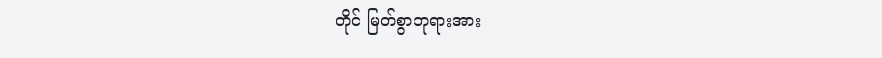တိုင် မြတ်စွာဘုရားအား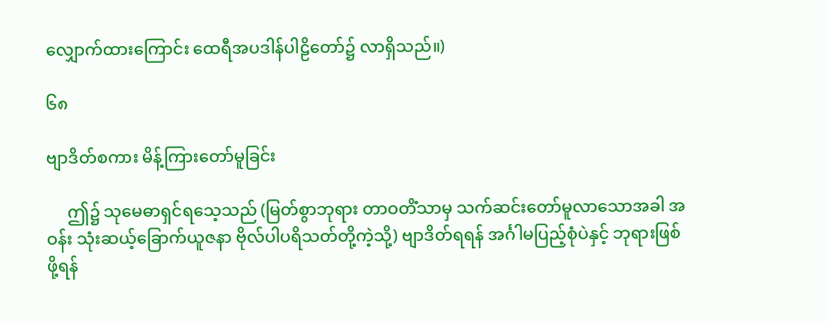လျှောက်ထားကြောင်း ထေရီအပဒါန်ပါဠိတော်၌ လာရှိသည်။)

၆၈

ဗျာဒိတ်စကား မိန့်ကြားတော်မူခြင်း

     ဤ၌ သုမေဓာရှင်ရသေ့သည် (မြတ်စွာဘုရား တာဝတိံသာမှ သက်ဆင်းတော်မူလာသောအခါ အဝန်း သုံးဆယ့်ခြောက်ယူဇနာ ဗိုလ်ပါပရိသတ်တို့ကဲ့သို့) ဗျာဒိတ်ရရန် အင်္ဂါမပြည့်စုံပဲနှင့် ဘုရားဖြစ်ဖို့ရန်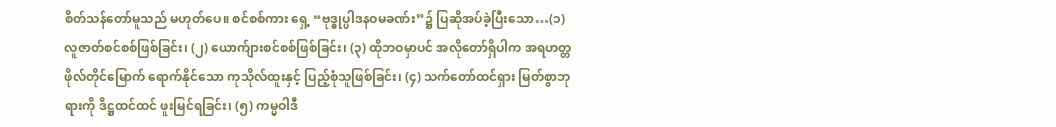စိတ်သန်တော်မူသည် မဟုတ်ပေ။ စင်စစ်ကား ရှေ့ “ဗုဒ္ဓုပ္ပါဒနဝမခဏ်း”၌ ပြဆိုအပ်ခဲ့ပြီးသော…(၁) လူဇာတ်စင်စစ်ဖြစ်ခြင်း၊ (၂) ယောက်ျားစင်စစ်ဖြစ်ခြင်း၊ (၃) ထိုဘဝမှာပင် အလိုတော်ရှိပါက အရဟတ္တဖိုလ်တိုင်မြောက် ရောက်နိုင်သော ကုသိုလ်ထူးနှင့် ပြည့်စုံသူဖြစ်ခြင်း၊ (၄) သက်တော်ထင်ရှား မြတ်စွာဘုရားကို ဒိဋ္ဌထင်ထင် ဖူးမြင်ရခြင်း၊ (၅) ကမ္မဝါဒီ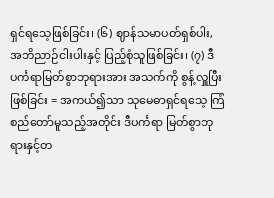ရှင်ရသေ့ဖြစ်ခြင်း၊ (၆) ဈာန်သမာပတ်ရှစ်ပါး, အဘိညာဉ်ငါးပါးနှင့် ပြည့်စုံသူဖြစ်ခြင်း၊ (၇) ဒီပင်္ကရာမြတ်စွာဘုရားအား အသက်ကို စွန့်လှူပြီးဖြစ်ခြင်း = အကယ်၍သာ သုမေဓာရှင်ရသေ့ ကြံစည်တော်မူသည့်အတိုင်း ဒီပင်္ကရာ မြတ်စွာဘုရားနှင့်တ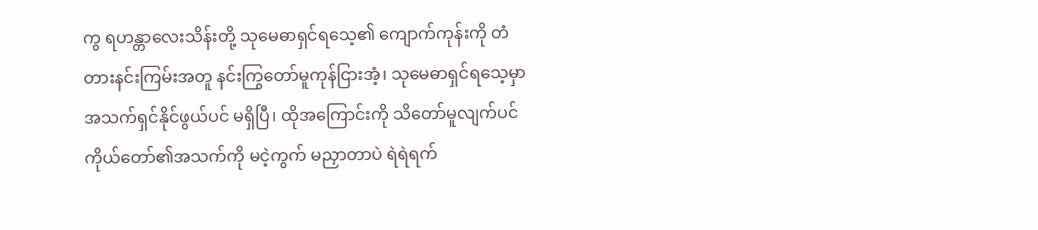ကွ ရဟန္တာလေးသိန်းတို့ သုမေဓာရှင်ရသေ့၏ ကျောက်ကုန်းကို တံတားနင်းကြမ်းအတူ နင်းကြွတော်မူကုန်ငြားအံ့၊ သုမေဓာရှင်ရသေ့မှာ အသက်ရှင်နိုင်ဖွယ်ပင် မရှိပြီ၊ ထိုအကြောင်းကို သိတော်မူလျက်ပင် ကိုယ်တော်၏အသက်ကို မငဲ့ကွက် မညှာတာပဲ ရဲရဲရက်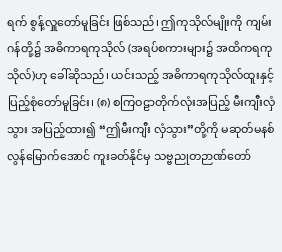ရက် စွန့်လှူတော်မူခြင်း ဖြစ်သည်၊ ဤကုသိုလ်မျိုးကို ကျမ်းဂန်တို့၌ အဓိကာရကုသိုလ် (အရပ်စကားများ၌ အထိကရကုသိုလ်)ဟု ခေါ်ဆိုသည်၊ ယင်းသည့် အဓိကာရကုသိုလ်ထူးနှင့် ပြည့်စုံတော်မူခြင်း၊ (၈) စကြဝဠာတိုက်လုံးအပြည့် မီးကျီးလှံသွား အပြည့်ထား၍ “ဤမီးကျီး လှံသွား”တို့ကို မဆုတ်မနစ် လွန်မြောက်အောင် ကူးခတ်နိုင်မှ သဗ္ဗညုတဉာဏ်တော်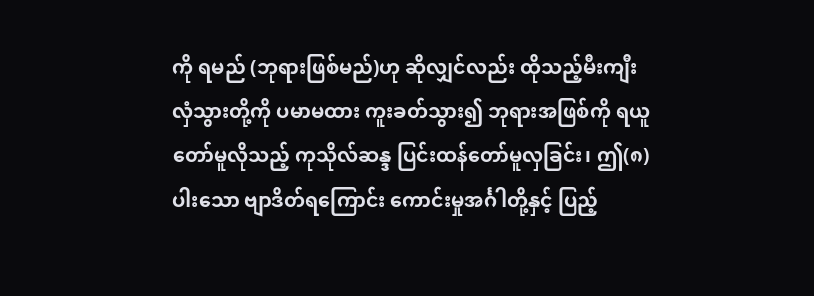ကို ရမည် (ဘုရားဖြစ်မည်)ဟု ဆိုလျှင်လည်း ထိုသည့်မီးကျီး လှံသွားတို့ကို ပမာမထား ကူးခတ်သွား၍ ဘုရားအဖြစ်ကို ရယူတော်မူလိုသည့် ကုသိုလ်ဆန္ဒ ပြင်းထန်တော်မူလှခြင်း၊ ဤ(၈)ပါးသော ဗျာဒိတ်ရကြောင်း ကောင်းမှုအင်္ဂါတို့နှင့် ပြည့်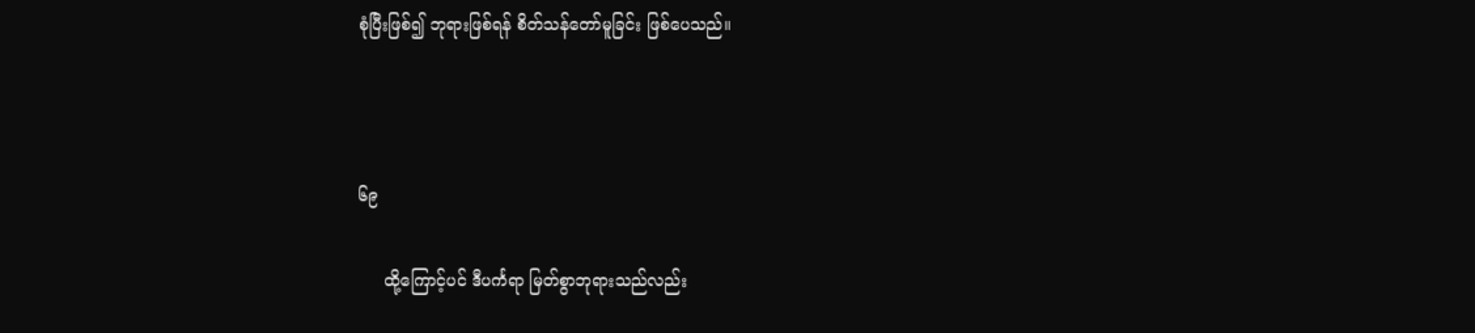စုံပြီးဖြစ်၍ ဘုရားဖြစ်ရန် စိတ်သန်တော်မူခြင်း ဖြစ်ပေသည်။



၆၉

     ထို့ကြောင့်ပင် ဒီပင်္ကရာ မြတ်စွာဘုရားသည်လည်း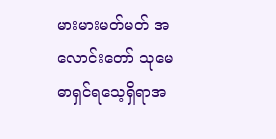မားမားမတ်မတ် အလောင်းတော် သုမေဓာရှင်ရသေ့ရှိရာအ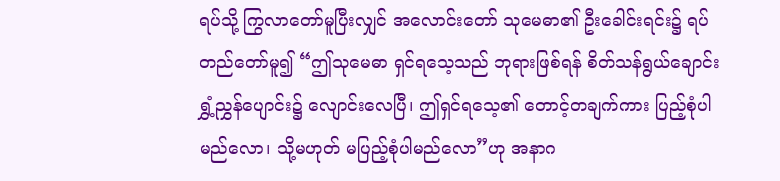ရပ်သို့ ကြွလာတော်မူပြီးလျှင် အလောင်းတော် သုမေဓာ၏ ဦးခေါင်းရင်း၌ ရပ်တည်တော်မူ၍ “ဤသုမေဓာ ရှင်ရသေ့သည် ဘုရားဖြစ်ရန် စိတ်သန်ရွယ်ချောင်း ရွှံ့ညွှန်ပျောင်း၌ လျောင်းလေပြီ၊ ဤရှင်ရသေ့၏ တောင့်တချက်ကား ပြည့်စုံပါမည်လော၊ သို့မဟုတ် မပြည့်စုံပါမည်လော”ဟု အနာဂ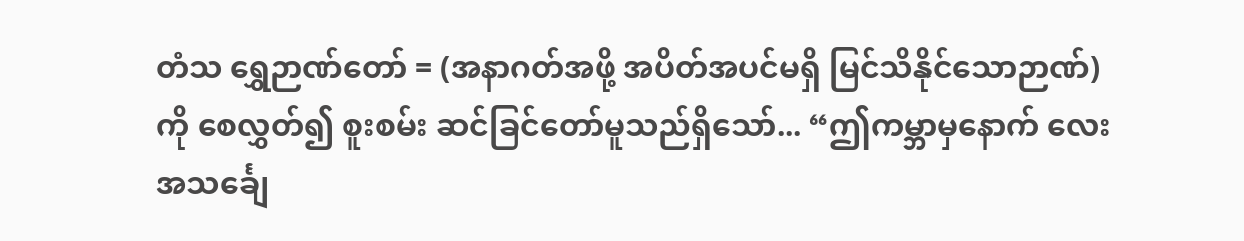တံသ ရွှေဉာဏ်တော် = (အနာဂတ်အဖို့ အပိတ်အပင်မရှိ မြင်သိနိုင်သောဉာဏ်)ကို စေလွှတ်၍ စူးစမ်း ဆင်ခြင်တော်မူသည်ရှိသော်... “ဤကမ္ဘာမှနောက် လေးအသင်္ချေ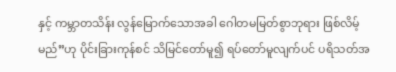နှင့် ကမ္ဘာတသိန်း လွန်မြောက်သောအခါ ဂေါတမမြတ်စွာဘုရား ဖြစ်လိမ့်မည်”ဟု ပိုင်းခြားကုန်စင် သိမြင်တော်မူ၍ ရပ်တော်မူလျက်ပင် ပရိသတ်အ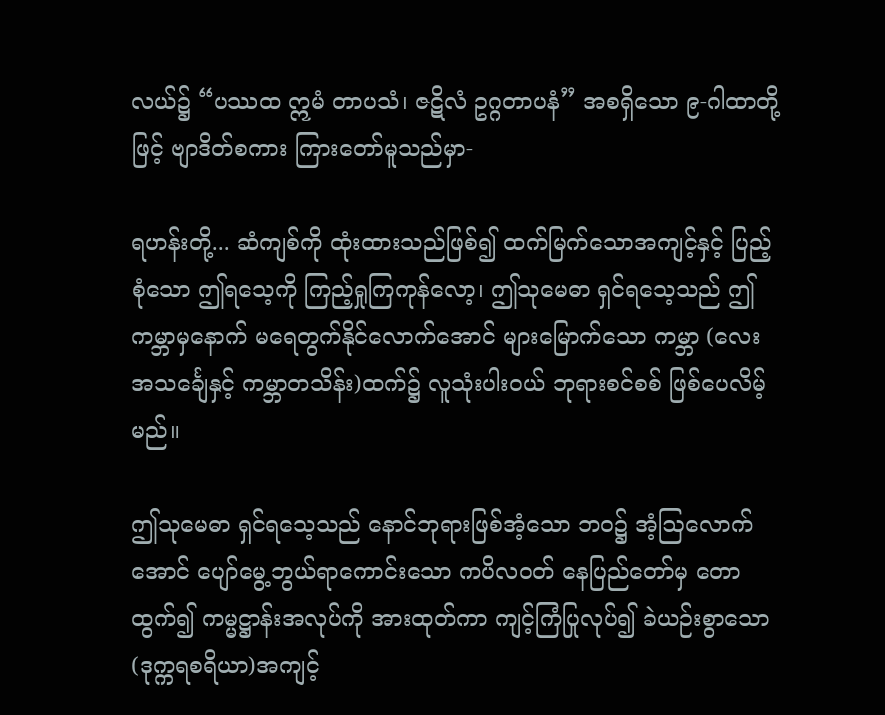လယ်၌ “ပဿထ ဣမံ တာပသံ၊ ဇဋိလံ ဥဂ္ဂတာပနံ” အစရှိသော ၉-ဂါထာတို့ဖြင့် ဗျာဒိတ်စကား ကြားတော်မူသည်မှာ-

ရဟန်းတို့... ဆံကျစ်ကို ထုံးထားသည်ဖြစ်၍ ထက်မြက်သောအကျင့်နှင့် ပြည့်စုံသော ဤရသေ့ကို ကြည့်ရှုကြကုန်လော့၊ ဤသုမေဓာ ရှင်ရသေ့သည် ဤကမ္ဘာမှနောက် မရေတွက်နိုင်လောက်အောင် များမြောက်သော ကမ္ဘာ (လေးအသင်္ချေနှင့် ကမ္ဘာတသိန်း)ထက်၌ လူသုံးပါးဝယ် ဘုရားစင်စစ် ဖြစ်ပေလိမ့်မည်။

ဤသုမေဓာ ရှင်ရသေ့သည် နောင်ဘုရားဖြစ်အံ့သော ဘဝ၌ အံ့ဩလောက်အောင် ပျော်မွေ့ဘွယ်ရာကောင်းသော ကပိလ၀တ် နေပြည်တော်မှ တောထွက်၍ ကမ္မဋ္ဌာန်းအလုပ်ကို အားထုတ်ကာ ကျင့်ကြံပြုလုပ်၍ ခဲယဉ်းစွာသော (ဒုက္ကရစရိယာ)အကျင့်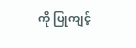ကို ပြုကျင့်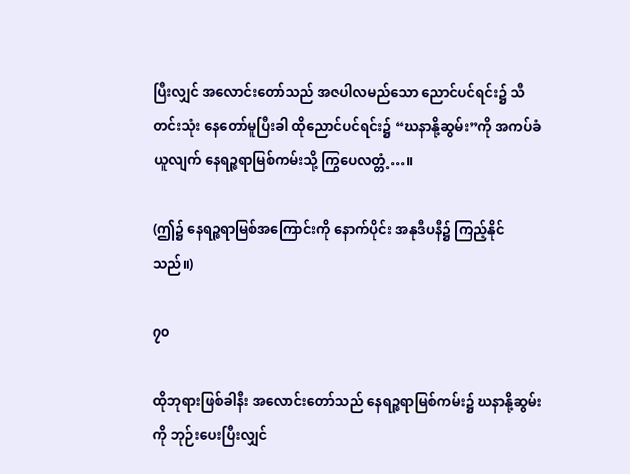ပြီးလျှင် အလောင်းတော်သည် အဇပါလမည်သော ညောင်ပင်ရင်း၌ သီတင်းသုံး နေတော်မူပြီးခါ ထိုညောင်ပင်ရင်း၌ “ဃနာနို့ဆွမ်း”ကို အကပ်ခံယူလျက် နေရဉ္ဇရာမြစ်ကမ်းသို့ ကြွပေလတ္တံ့…။

(ဤ၌ နေရဉ္ဇရာမြစ်အကြောင်းကို နောက်ပိုင်း အနုဒီပနီ၌ ကြည့်နိုင်သည်။)

၇၀

ထိုဘုရားဖြစ်ခါနီး အလောင်းတော်သည် နေရဉ္ဇရာမြစ်ကမ်း၌ ဃနာနို့ဆွမ်းကို ဘုဉ်းပေးပြီးလျှင်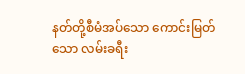နတ်တို့စီမံအပ်သော ကောင်းမြတ်သော လမ်းခရီး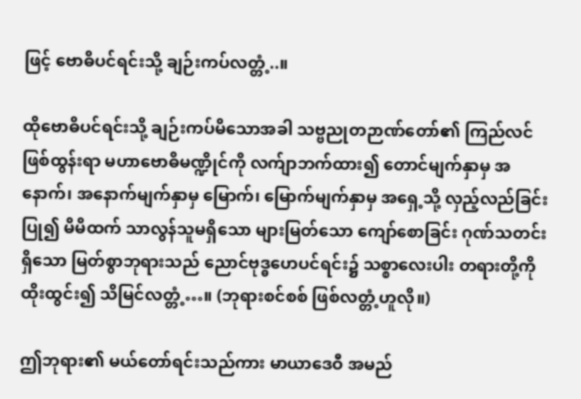ဖြင့် ဗောဓိပင်ရင်းသို့ ချဉ်းကပ်လတ္တံ့..။

ထိုဗောဓိပင်ရင်းသို့ ချဉ်းကပ်မိသောအခါ သဗ္ဗညုတဉာဏ်တော်၏ ကြည်လင်ဖြစ်ထွန်းရာ မဟာဗောဓိမဏ္ဍိုင်ကို လက်ျာဘက်ထား၍ တောင်မျက်နှာမှ အနောက်၊ အနောက်မျက်နှာမှ မြောက်၊ မြောက်မျက်နှာမှ အရှေ့သို့ လှည့်လည်ခြင်းပြု၍ မိမိထက် သာလွန်သူမရှိသော များမြတ်သော ကျော်စောခြင်း ဂုဏ်သတင်းရှိသော မြတ်စွာဘုရားသည် ညောင်ဗုဒ္ဓဟေပင်ရင်း၌ သစ္စာလေးပါး တရားတို့ကို ထိုးထွင်း၍ သိမြင်လတ္တံ့…။ (ဘုရားစင်စစ် ဖြစ်လတ္တံ့ဟူလို။)

ဤဘုရား၏ မယ်တော်ရင်းသည်ကား မာယာဒေဝီ အမည်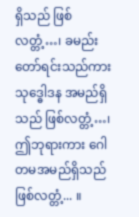ရှိသည် ဖြစ်လတ္တံ့…၊ ခမည်းတော်ရင်းသည်ကား သုဒ္ဓေါဒန အမည်ရှိသည် ဖြစ်လတ္တံ့…၊ ဤဘုရားကား ဂေါတမအမည်ရှိသည် ဖြစ်လတ္တံ့... ။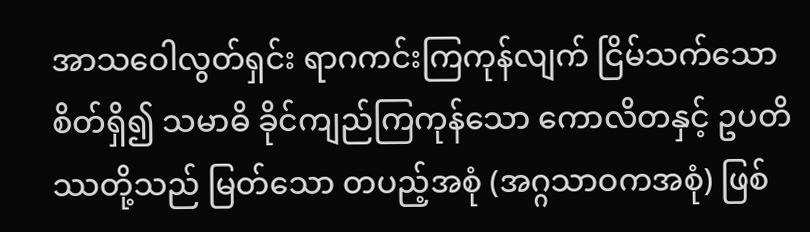အာသဝေါလွတ်ရှင်း ရာဂကင်းကြကုန်လျက် ငြိမ်သက်သော စိတ်ရှိ၍ သမာဓိ ခိုင်ကျည်ကြကုန်သော ကောလိတနှင့် ဥပတိဿတို့သည် မြတ်သော တပည့်အစုံ (အဂ္ဂသာဝကအစုံ) ဖြစ်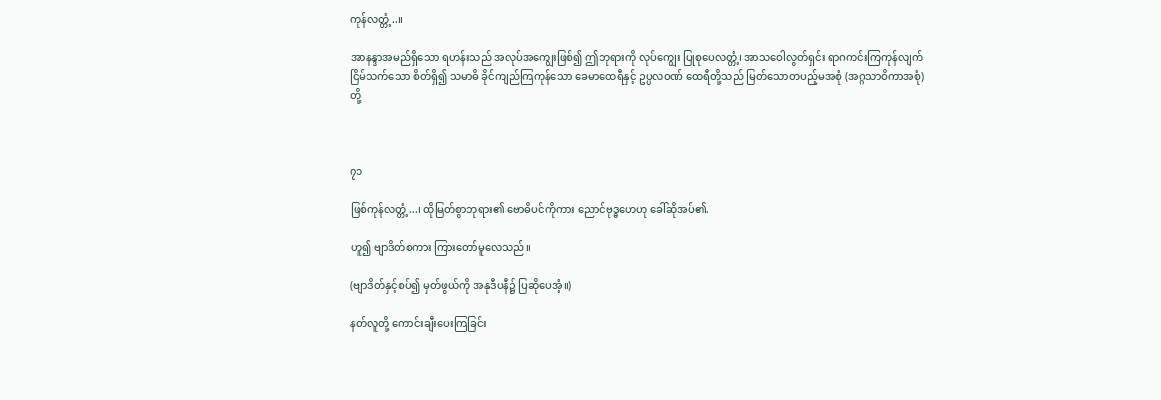ကုန်လတ္တံ့..။

အာနန္ဒာအမည်ရှိသော ရဟန်းသည် အလုပ်အကျွေးဖြစ်၍ ဤဘုရားကို လုပ်ကျွေး ပြုစုပေလတ္တံ့၊ အာသဝေါလွတ်ရှင်း ရာဂကင်းကြကုန်လျက် ငြိမ်သက်သော စိတ်ရှိ၍ သမာဓိ ခိုင်ကျည်ကြကုန်သော ခေမာထေရီနှင့် ဥပ္ပလဝဏ် ထေရီတို့သည် မြတ်သောတပည့်မအစုံ (အဂ္ဂသာဝိကာအစုံ)တို့



၇၁

ဖြစ်ကုန်လတ္တံ့...၊ ထိုမြတ်စွာဘုရား၏ ဗောဓိပင်ကိုကား ညောင်ဗုဒ္ဓဟေဟု ခေါ်ဆိုအပ်၏.

ဟူ၍ ဗျာဒိတ်စကား ကြားတော်မူလေသည်။

(ဗျာဒိတ်နှင့်စပ်၍ မှတ်ဖွယ်ကို အနုဒီပနီ၌ ပြဆိုပေအံ့။)

နတ်လူတို့ ကောင်းချီးပေးကြခြင်း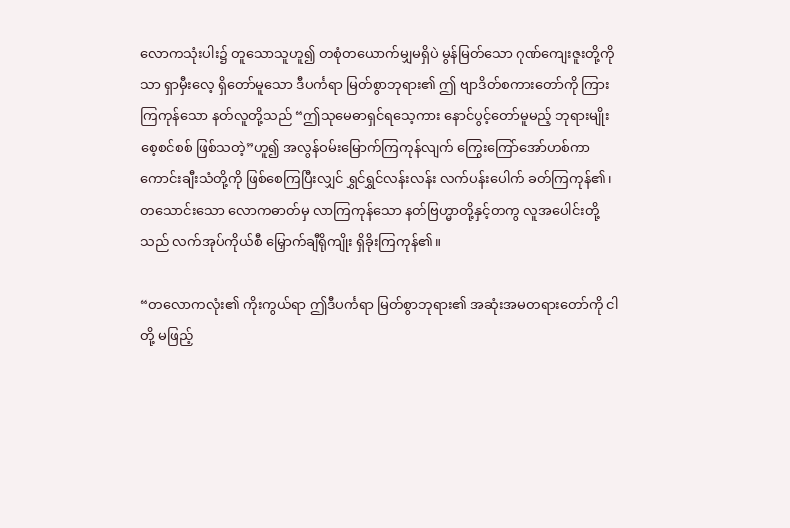လောကသုံးပါး၌ တူသောသူဟူ၍ တစုံတယောက်မျှမရှိပဲ မွန်မြတ်သော ဂုဏ်ကျေးဇူးတို့ကိုသာ ရှာမှီးလေ့ ရှိတော်မူသော ဒီပင်္ကရာ မြတ်စွာဘုရား၏ ဤ ဗျာဒိတ်စကားတော်ကို ကြားကြကုန်သော နတ်လူတို့သည် “ဤသုမေဓာရှင်ရသေ့ကား နောင်ပွင့်တော်မူမည့် ဘုရားမျိုးစေ့စင်စစ် ဖြစ်သတဲ့”ဟူ၍ အလွန်ဝမ်းမြောက်ကြကုန်လျက် ကြွေးကြော်အော်ဟစ်ကာ ကောင်းချီးသံတို့ကို ဖြစ်စေကြပြီးလျှင် ရွှင်ရွှင်လန်းလန်း လက်ပန်းပေါက် ခတ်ကြကုန်၏၊ တသောင်းသော လောကဓာတ်မှ လာကြကုန်သော နတ်ဗြဟ္မာတို့နှင့်တကွ လူအပေါင်းတို့သည် လက်အုပ်ကိုယ်စီ မြှောက်ချီရိုကျိုး ရှိခိုးကြကုန်၏။

“တလောကလုံး၏ ကိုးကွယ်ရာ ဤဒီပင်္ကရာ မြတ်စွာဘုရား၏ အဆုံးအမတရားတော်ကို ငါတို့ မဖြည့်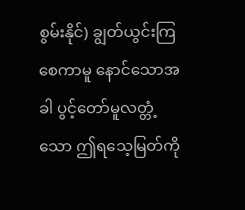စွမ်းနိုင်) ချွတ်ယွင်းကြစေကာမူ နောင်သောအခါ ပွင့်တော်မူလတ္တံ့သော ဤရသေ့မြတ်ကို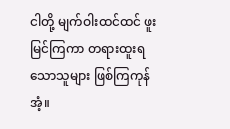ငါတို့ မျက်ဝါးထင်ထင် ဖူးမြင်ကြကာ တရားထူးရသောသူများ ဖြစ်ကြကုန်အံ့။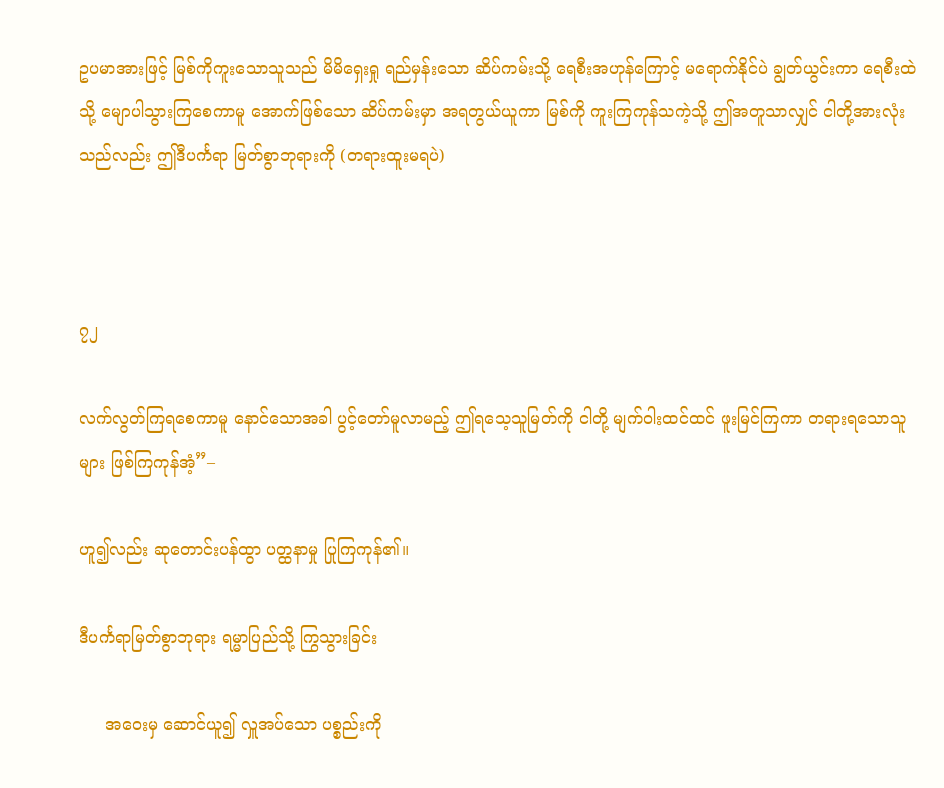ဥပမာအားဖြင့် မြစ်ကိုကူးသောသူသည် မိမိရှေးရှု ရည်မှန်းသော ဆိပ်ကမ်းသို့ ရေစီးအဟုန်ကြောင့် မရောက်နိုင်ပဲ ချွတ်ယွင်းကာ ရေစီးထဲသို့ မျောပါသွားကြစေကာမူ အောက်ဖြစ်သော ဆိပ်ကမ်းမှာ အရတွယ်ယူကာ မြစ်ကို ကူးကြကုန်သကဲ့သို့ ဤအတူသာလျှင် ငါတို့အားလုံးသည်လည်း ဤဒီပင်္ကရာ မြတ်စွာဘုရားကို (တရားထူးမရပဲ)



၇၂

လက်လွတ်ကြရစေကာမူ နောင်သောအခါ ပွင့်တော်မူလာမည့် ဤရသေ့သူမြတ်ကို ငါတို့ မျက်ဝါးထင်ထင် ဖူးမြင်ကြကာ တရားရသောသူများ ဖြစ်ကြကုန်အံ့”–

ဟူ၍လည်း ဆုတောင်းပန်ထွာ ပတ္ထနာမှု ပြုကြကုန်၏။

ဒီပင်္ကရာမြတ်စွာဘုရား ရမ္မာပြည်သို့ ကြွသွားခြင်း

     အဝေးမှ ဆောင်ယူ၍ လှူအပ်သော ပစ္စည်းကို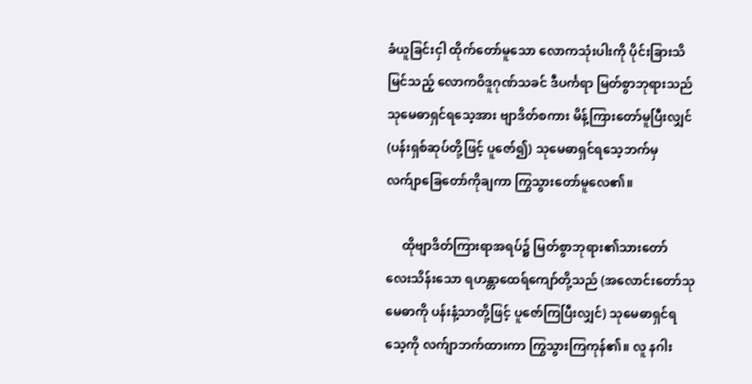ခံယူခြင်းငှါ ထိုက်တော်မူသော လောကသုံးပါးကို ပိုင်းခြားသိမြင်သည့် လောကဝိဒူဂုဏ်သခင် ဒီပင်္ကရာ မြတ်စွာဘုရားသည် သုမေဓာရှင်ရသေ့အား ဗျာဒိတ်စကား မိန့်ကြားတော်မူပြီးလျှင် (ပန်းရှစ်ဆုပ်တို့ဖြင့် ပူဇော်၍) သုမေဓာရှင်ရသေ့ဘက်မှ လက်ျာခြေတော်ကိုချကာ ကြွသွားတော်မူလေ၏။

     ထိုဗျာဒိတ်ကြားရာအရပ်၌ မြတ်စွာဘုရား၏သားတော် လေးသိန်းသော ရဟန္တာထေရ်ကျော်တို့သည် (အလောင်းတော်သုမေဓာကို ပန်းနံ့သာတို့ဖြင့် ပူဇော်ကြပြီးလျှင်) သုမေဓာရှင်ရသေ့ကို လက်ျာဘက်ထားကာ ကြွသွားကြကုန်၏။ လူ နဂါး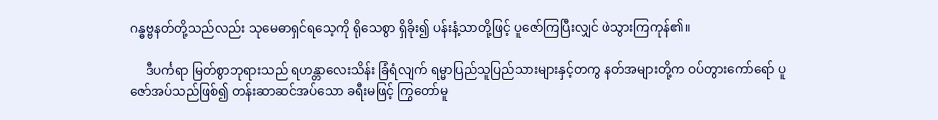ဂန္ဓဗ္ဗနတ်တို့သည်လည်း သုမေဓာရှင်ရသေ့ကို ရိုသေစွာ ရှိခိုး၍ ပန်းနံ့သာတို့ဖြင့် ပူဇော်ကြပြီးလျှင် ဖဲသွားကြကုန်၏။

     ဒီပင်္ကရာ မြတ်စွာဘုရားသည် ရဟန္တာလေးသိန်း ခြံရံလျက် ရမ္မာပြည်သူပြည်သားများနှင့်တကွ နတ်အများတို့က ဝပ်တွားကော်ရော် ပူဇော်အပ်သည်ဖြစ်၍ တန်းဆာဆင်အပ်သော ခရီးမဖြင့် ကြွတော်မူ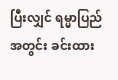ပြီးလျှင် ရမ္မာပြည်အတွင်း ခင်းထား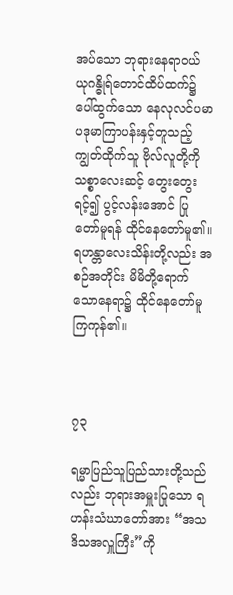အပ်သော ဘုရားနေရာဝယ် ယုဂန္ဓိုရ်တောင်ထိပ်ထက်၌ ပေါ်ထွက်သော နေလုလင်ပမာ ပဒုမာကြာပန်းနှင့်တူသည့် ကျွတ်ထိုက်သူ ဗိုလ်လူတို့ကို သစ္စာလေးဆင့် တွေးတွေးရင့်၍ ပွင့်လန်းအောင် ပြုတော်မူရန် ထိုင်နေတော်မူ၏။ ရဟန္တာလေးသိန်းတို့လည်း အစဉ်အတိုင်း မိမိတို့ရောက်သောနေရာ၌ ထိုင်နေတော်မူကြကုန်၏။



၇၃

ရမ္မာပြည်သူပြည်သားတို့သည်လည်း ဘုရားအမှူးပြုသော ရဟန်းသံဃာတော်အား “အသဒိသအလှူကြီး”ကို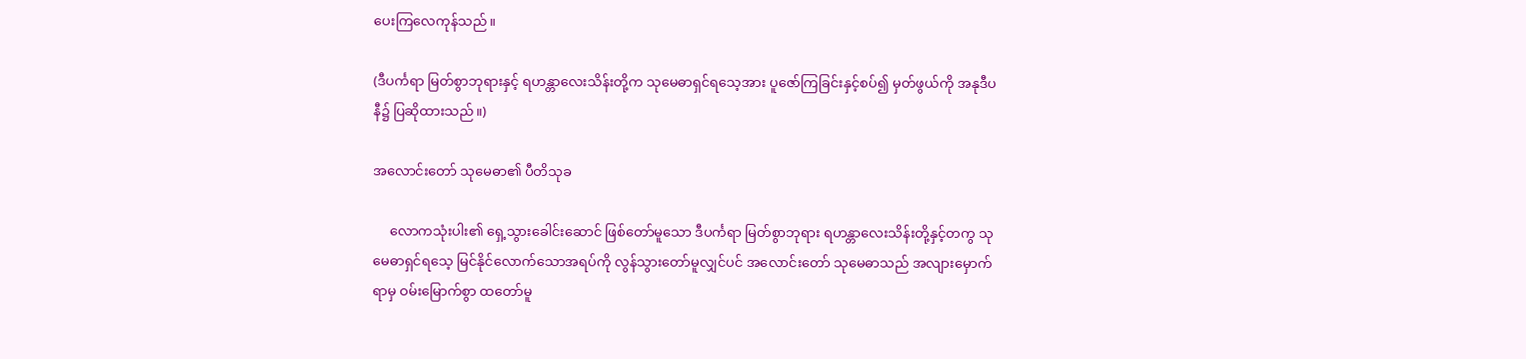ပေးကြလေကုန်သည်။

(ဒီပင်္ကရာ မြတ်စွာဘုရားနှင့် ရဟန္တာလေးသိန်းတို့က သုမေဓာရှင်ရသေ့အား ပူဇော်ကြခြင်းနှင့်စပ်၍ မှတ်ဖွယ်ကို အနုဒီပနီ၌ ပြဆိုထားသည်။)

အလောင်းတော် သုမေဓာ၏ ပီတိသုခ

     လောကသုံးပါး၏ ရှေ့သွားခေါင်းဆောင် ဖြစ်တော်မူသော ဒီပင်္ကရာ မြတ်စွာဘုရား ရဟန္တာလေးသိန်းတို့နှင့်တကွ သုမေဓာရှင်ရသေ့ မြင်နိုင်လောက်သောအရပ်ကို လွန်သွားတော်မူလျှင်ပင် အလောင်းတော် သုမေဓာသည် အလျားမှောက်ရာမှ ဝမ်းမြောက်စွာ ထတော်မူ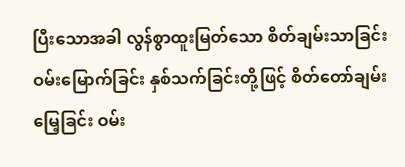ပြီးသောအခါ လွန်စွာထူးမြတ်သော စိတ်ချမ်းသာခြင်း ဝမ်းမြောက်ခြင်း နှစ်သက်ခြင်းတို့ဖြင့် စိတ်တော်ချမ်းမြေ့ခြင်း ဝမ်း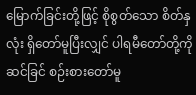မြောက်ခြင်းတို့ဖြင့် စိုစွတ်သော စိတ်နှလုံး ရှိတော်မူပြီးလျှင် ပါရမီတော်တို့ကို ဆင်ခြင် စဉ်းစားတော်မူ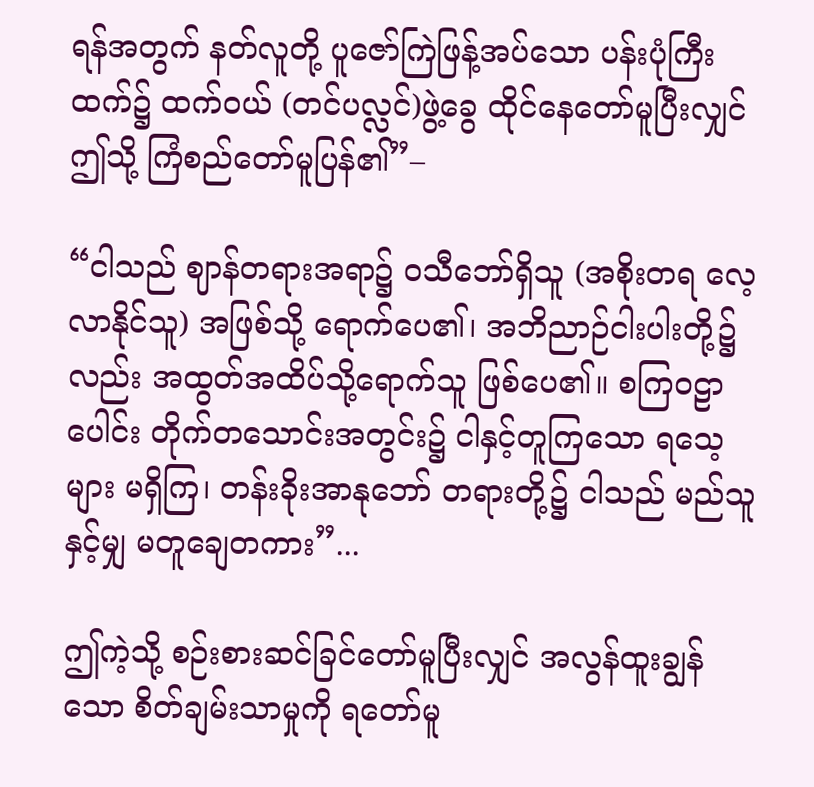ရန်အတွက် နတ်လူတို့ ပူဇော်ကြဲဖြန့်အပ်သော ပန်းပုံကြီးထက်၌ ထက်ဝယ် (တင်ပလ္လင်)ဖွဲ့ခွေ ထိုင်နေတော်မူပြီးလျှင် ဤသို့ ကြံစည်တော်မူပြန်၏”–

“ငါသည် ဈာန်တရားအရာ၌ ဝသီဘော်ရှိသူ (အစိုးတရ လေ့လာနိုင်သူ) အဖြစ်သို့ ရောက်ပေ၏၊ အဘိညာဉ်ငါးပါးတို့၌လည်း အထွတ်အထိပ်သို့ရောက်သူ ဖြစ်ပေ၏။ စကြဝဠာပေါင်း တိုက်တသောင်းအတွင်း၌ ငါနှင့်တူကြသော ရသေ့များ မရှိကြ၊ တန်းခိုးအာနုဘော် တရားတို့၌ ငါသည် မည်သူနှင့်မျှ မတူချေတကား”...

ဤကဲ့သို့ စဉ်းစားဆင်ခြင်တော်မူပြီးလျှင် အလွန်ထူးချွန်သော စိတ်ချမ်းသာမှုကို ရတော်မူ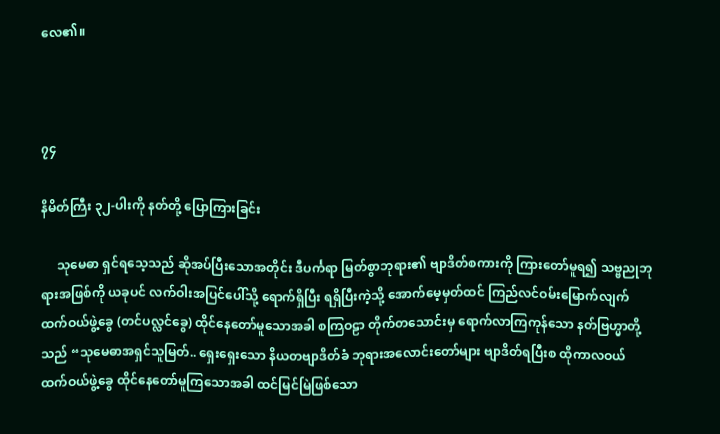လေ၏။



၇၄

နိမိတ်ကြီး ၃၂-ပါးကို နတ်တို့ ပြောကြားခြင်း

     သုမေဓာ ရှင်ရသေ့သည် ဆိုအပ်ပြီးသောအတိုင်း ဒီပင်္ကရာ မြတ်စွာဘုရား၏ ဗျာဒိတ်စကားကို ကြားတော်မူရ၍ သဗ္ဗညုဘုရားအဖြစ်ကို ယခုပင် လက်ဝါးအပြင်ပေါ်သို့ ရောက်ရှိပြီး ရရှိပြီးကဲ့သို့ အောက်မေ့မှတ်ထင် ကြည်လင်ဝမ်းမြောက်လျက် ထက်ဝယ်ဖွဲ့ခွေ (တင်ပလ္လင်ခွေ) ထိုင်နေတော်မူသောအခါ စကြဝဠာ တိုက်တသောင်းမှ ရောက်လာကြကုန်သော နတ်ဗြဟ္မာတို့သည် “သုမေဓာအရှင်သူမြတ်.. ရှေးရှေးသော နိယတဗျာဒိတ်ခံ ဘုရားအလောင်းတော်များ ဗျာဒိတ်ရပြီးစ ထိုကာလဝယ် ထက်ဝယ်ဖွဲ့ခွေ ထိုင်နေတော်မူကြသောအခါ ထင်မြင်မြဲဖြစ်သော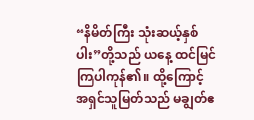“နိမိတ်ကြီး သုံးဆယ့်နှစ်ပါး”တို့သည် ယနေ့ ထင်မြင်ကြပါကုန်၏။ ထို့ကြောင့် အရှင်သူမြတ်သည် မချွတ်ဧ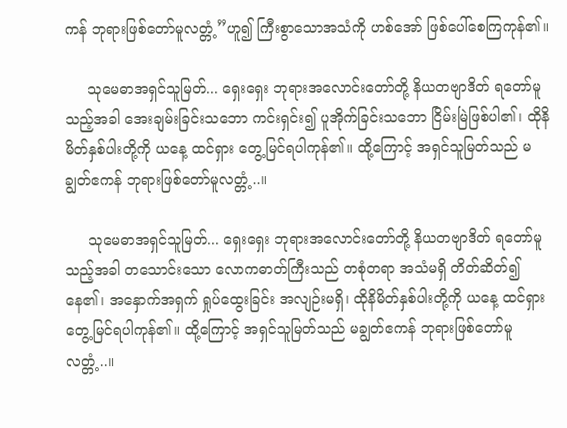ကန် ဘုရားဖြစ်တော်မူလတ္တံ့”ဟူ၍ ကြီးစွာသောအသံကို ဟစ်အော် ဖြစ်ပေါ်စေကြကုန်၏။

     သုမေဓာအရှင်သူမြတ်... ရှေးရှေး ဘုရားအလောင်းတော်တို့ နိယတဗျာဒိတ် ရတော်မူသည့်အခါ အေးချမ်းခြင်းသဘော ကင်းရှင်း၍ ပူအိုက်ခြင်းသဘော ငြိမ်းမြဲဖြစ်ပါ၏၊ ထိုနိမိတ်နှစ်ပါးတို့ကို ယနေ့ ထင်ရှား တွေ့မြင်ရပါကုန်၏။ ထို့ကြောင့် အရှင်သူမြတ်သည် မချွတ်ဧကန် ဘုရားဖြစ်တော်မူလတ္တံ့..။

     သုမေဓာအရှင်သူမြတ်... ရှေးရှေး ဘုရားအလောင်းတော်တို့ နိယတဗျာဒိတ် ရတော်မူသည့်အခါ တသောင်းသော လောကဓာတ်ကြီးသည် တစုံတရာ အသံမရှိ တိတ်ဆိတ်၍နေ၏၊ အနှောက်အရှက် ရှုပ်ထွေးခြင်း အလျဉ်းမရှိ၊ ထိုနိမိတ်နှစ်ပါးတို့ကို ယနေ့ ထင်ရှားတွေ့မြင်ရပါကုန်၏။ ထို့ကြောင့် အရှင်သူမြတ်သည် မချွတ်ဧကန် ဘုရားဖြစ်တော်မူလတ္တံ့..။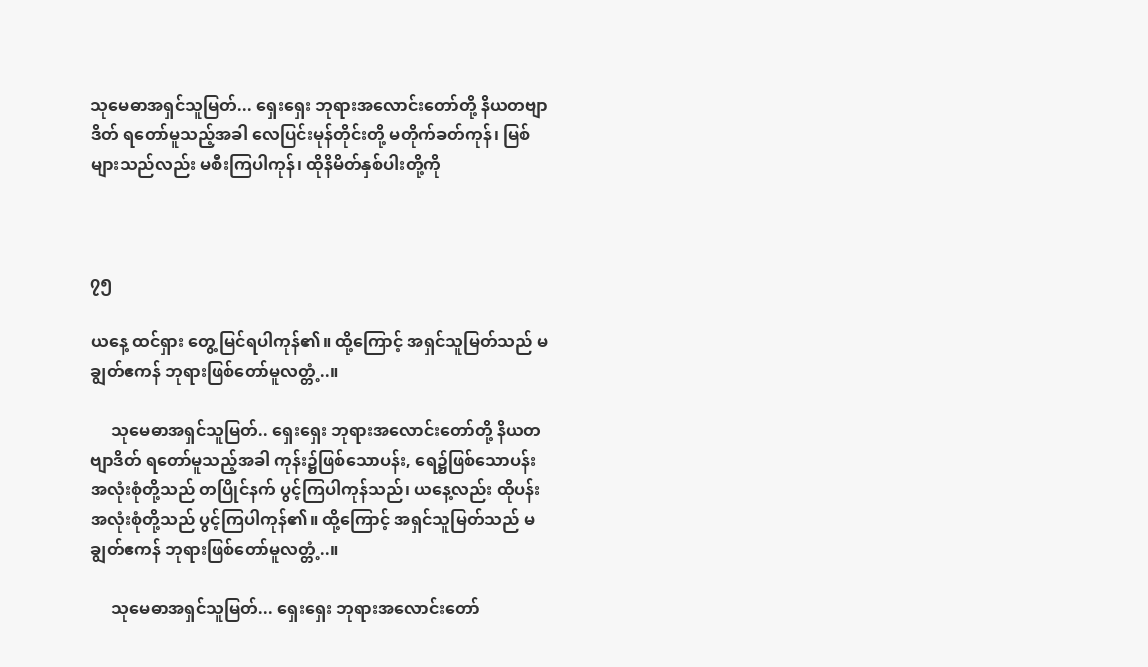သုမေဓာအရှင်သူမြတ်... ရှေးရှေး ဘုရားအလောင်းတော်တို့ နိယတဗျာဒိတ် ရတော်မူသည့်အခါ လေပြင်းမုန်တိုင်းတို့ မတိုက်ခတ်ကုန်၊ မြစ်များသည်လည်း မစီးကြပါကုန်၊ ထိုနိမိတ်နှစ်ပါးတို့ကို



၇၅

ယနေ့ ထင်ရှား တွေ့မြင်ရပါကုန်၏။ ထို့ကြောင့် အရှင်သူမြတ်သည် မချွတ်ဧကန် ဘုရားဖြစ်တော်မူလတ္တံ့..။

     သုမေဓာအရှင်သူမြတ်.. ရှေးရှေး ဘုရားအလောင်းတော်တို့ နိယတဗျာဒိတ် ရတော်မူသည့်အခါ ကုန်း၌ဖြစ်သောပန်း, ရေ၌ဖြစ်သောပန်း အလုံးစုံတို့သည် တပြိုင်နက် ပွင့်ကြပါကုန်သည်၊ ယနေ့လည်း ထိုပန်းအလုံးစုံတို့သည် ပွင့်ကြပါကုန်၏။ ထို့ကြောင့် အရှင်သူမြတ်သည် မချွတ်ဧကန် ဘုရားဖြစ်တော်မူလတ္တံ့..။

     သုမေဓာအရှင်သူမြတ်... ရှေးရှေး ဘုရားအလောင်းတော်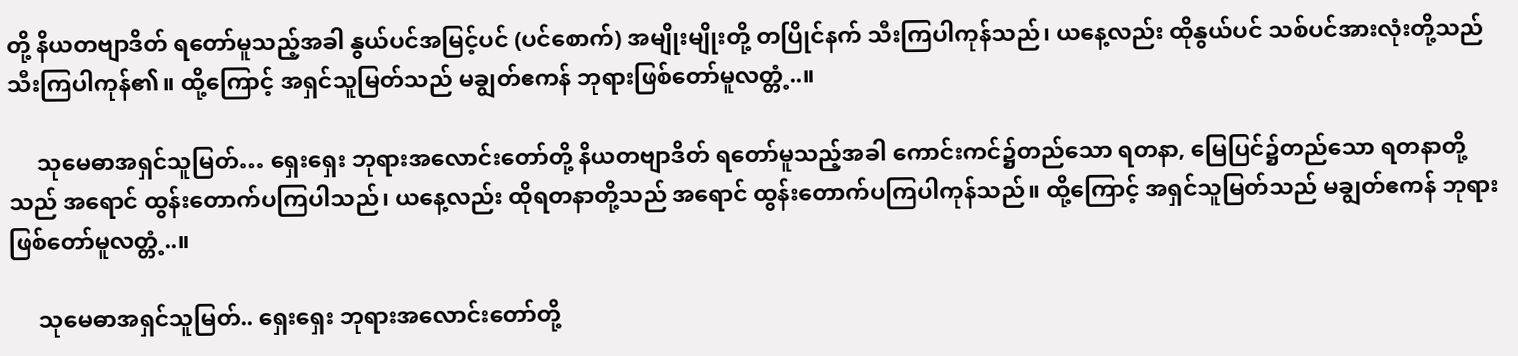တို့ နိယတဗျာဒိတ် ရတော်မူသည့်အခါ နွယ်ပင်အမြင့်ပင် (ပင်စောက်) အမျိုးမျိုးတို့ တပြိုင်နက် သီးကြပါကုန်သည်၊ ယနေ့လည်း ထိုနွယ်ပင် သစ်ပင်အားလုံးတို့သည် သီးကြပါကုန်၏။ ထို့ကြောင့် အရှင်သူမြတ်သည် မချွတ်ဧကန် ဘုရားဖြစ်တော်မူလတ္တံ့..။

     သုမေဓာအရှင်သူမြတ်… ရှေးရှေး ဘုရားအလောင်းတော်တို့ နိယတဗျာဒိတ် ရတော်မူသည့်အခါ ကောင်းကင်၌တည်သော ရတနာ, မြေပြင်၌တည်သော ရတနာတို့သည် အရောင် ထွန်းတောက်ပကြပါသည်၊ ယနေ့လည်း ထိုရတနာတို့သည် အရောင် ထွန်းတောက်ပကြပါကုန်သည်။ ထို့ကြောင့် အရှင်သူမြတ်သည် မချွတ်ဧကန် ဘုရားဖြစ်တော်မူလတ္တံ့..။

     သုမေဓာအရှင်သူမြတ်.. ရှေးရှေး ဘုရားအလောင်းတော်တို့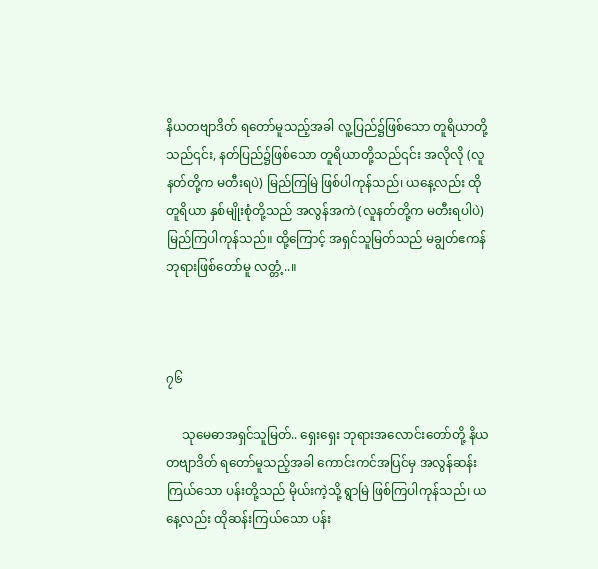နိယတဗျာဒိတ် ရတော်မူသည့်အခါ လူ့ပြည်၌ဖြစ်သော တူရိယာတို့သည်၎င်း, နတ်ပြည်၌ဖြစ်သော တူရိယာတို့သည်၎င်း အလိုလို (လူနတ်တို့က မတီးရပဲ) မြည်ကြမြဲ ဖြစ်ပါကုန်သည်၊ ယနေ့လည်း ထိုတူရိယာ နှစ်မျိုးစုံတို့သည် အလွန်အကဲ (လူနတ်တို့က မတီးရပါပဲ) မြည်ကြပါကုန်သည်။ ထို့ကြောင့် အရှင်သူမြတ်သည် မချွတ်ဧကန် ဘုရားဖြစ်တော်မူ လတ္တံ့..။



၇၆

     သုမေဓာအရှင်သူမြတ်.. ရှေးရှေး ဘုရားအလောင်းတော်တို့ နိယတဗျာဒိတ် ရတော်မူသည့်အခါ ကောင်းကင်အပြင်မှ အလွန်ဆန်းကြယ်သော ပန်းတို့သည် မိုယ်းကဲ့သို့ ရွာမြဲ ဖြစ်ကြပါကုန်သည်၊ ယနေ့လည်း ထိုဆန်းကြယ်သော ပန်း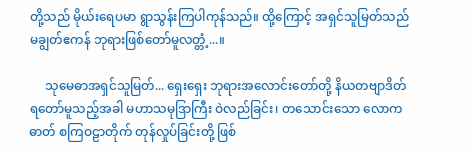တို့သည် မိုယ်းရေပမာ ရွာသွန်းကြပါကုန်သည်။ ထို့ကြောင့် အရှင်သူမြတ်သည် မချွတ်ဧကန် ဘုရားဖြစ်တော်မူလတ္တံ့...။

     သုမေဓာအရှင်သူမြတ်... ရှေးရှေး ဘုရားအလောင်းတော်တို့ နိယတဗျာဒိတ် ရတော်မူသည့်အခါ မဟာသမုဒြာကြီး ဝဲလည်ခြင်း၊ တသောင်းသော လောကဓာတ် စကြဝဠာတိုက် တုန်လှုပ်ခြင်းတို့ ဖြစ်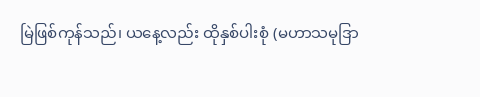မြဲဖြစ်ကုန်သည်၊ ယနေ့လည်း ထိုနှစ်ပါးစုံ (မဟာသမုဒြာ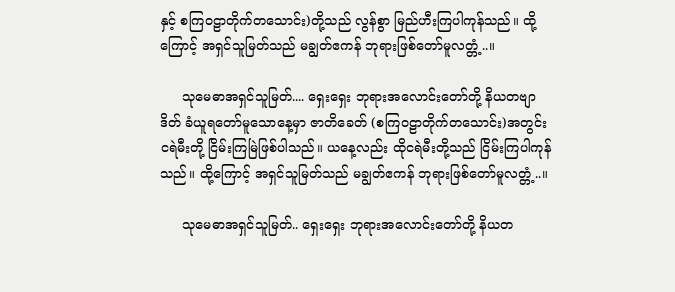နှင့် စကြဝဠာတိုက်တသောင်း)တို့သည် လွန်စွာ မြည်ဟီးကြပါကုန်သည်။ ထို့ကြောင့် အရှင်သူမြတ်သည် မချွတ်ဧကန် ဘုရားဖြစ်တော်မူလတ္တံ့..။

     သုမေဓာအရှင်သူမြတ်.... ရှေးရှေး ဘုရားအလောင်းတော်တို့ နိယတဗျာဒိတ် ခံယူရတော်မူသောနေ့မှာ ဇာတိခေတ် (စကြဝဠာတိုက်တသောင်း)အတွင်း ငရဲမီးတို့ ငြိမ်းကြမြဲဖြစ်ပါသည်။ ယနေ့လည်း ထိုငရဲမီးတို့သည် ငြိမ်းကြပါကုန်သည်။ ထို့ကြောင့် အရှင်သူမြတ်သည် မချွတ်ဧကန် ဘုရားဖြစ်တော်မူလတ္တံ့..။

     သုမေဓာအရှင်သူမြတ်.. ရှေးရှေး ဘုရားအလောင်းတော်တို့ နိယတ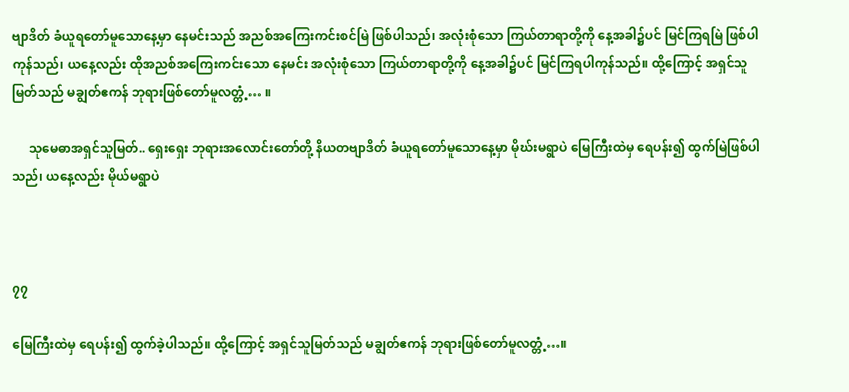ဗျာဒိတ် ခံယူရတော်မူသောနေ့မှာ နေမင်းသည် အညစ်အကြေးကင်းစင်မြဲ ဖြစ်ပါသည်၊ အလုံးစုံသော ကြယ်တာရာတို့ကို နေ့အခါ၌ပင် မြင်ကြရမြဲ ဖြစ်ပါကုန်သည်၊ ယနေ့လည်း ထိုအညစ်အကြေးကင်းသော နေမင်း အလုံးစုံသော ကြယ်တာရာတို့ကို နေ့အခါ၌ပင် မြင်ကြရပါကုန်သည်။ ထို့ကြောင့် အရှင်သူမြတ်သည် မချွတ်ဧကန် ဘုရားဖြစ်တော်မူလတ္တံ့… ။

     သုမေဓာအရှင်သူမြတ်.. ရှေးရှေး ဘုရားအလောင်းတော်တို့ နိယတဗျာဒိတ် ခံယူရတော်မူသောနေ့မှာ မိုဃ်းမရွာပဲ မြေကြီးထဲမှ ရေပန်း၍ ထွက်မြဲဖြစ်ပါသည်၊ ယနေ့လည်း မိုယ်မရွာပဲ



၇၇

မြေကြီးထဲမှ ရေပန်း၍ ထွက်ခဲ့ပါသည်။ ထို့ကြောင့် အရှင်သူမြတ်သည် မချွတ်ဧကန် ဘုရားဖြစ်တော်မူလတ္တံ့…။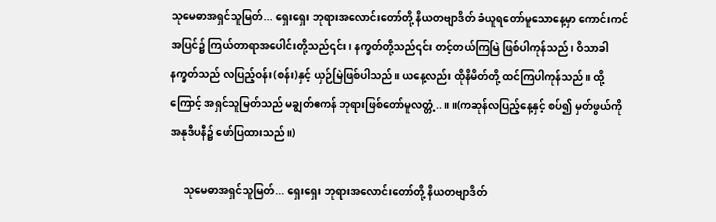သုမေဓာအရှင်သူမြတ်... ရှေးရှေး ဘုရားအလောင်းတော်တို့ နိယတဗျာဒိတ် ခံယူရတော်မူသောနေ့မှာ ကောင်းကင်အပြင်၌ ကြယ်တာရာအပေါင်းတို့သည်၎င်း၊ နက္ခတ်တို့သည်၎င်း တင့်တယ်ကြမြဲ ဖြစ်ပါကုန်သည်၊ ဝိသာခါနက္ခတ်သည် လပြည့်ဝန်း(စန်း)နှင့် ယှဉ်မြဲဖြစ်ပါသည်။ ယနေ့လည်း ထိုနိမိတ်တို့ ထင်ကြပါကုန်သည်။ ထို့ကြောင့် အရှင်သူမြတ်သည် မချွတ်ဧကန် ဘုရားဖြစ်တော်မူလတ္တံ့..။ ။(ကဆုန်လပြည့်နေ့နှင့် စပ်၍ မှတ်ဖွယ်ကို အနုဒီပနီ၌ ဖော်ပြထားသည်။)

     သုမေဓာအရှင်သူမြတ်... ရှေးရှေး ဘုရားအလောင်းတော်တို့ နိယတဗျာဒိတ်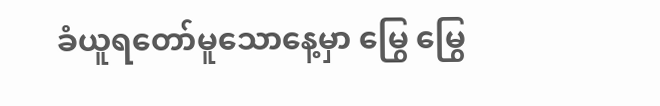ခံယူရတော်မူသောနေ့မှာ မြွေ မြွေ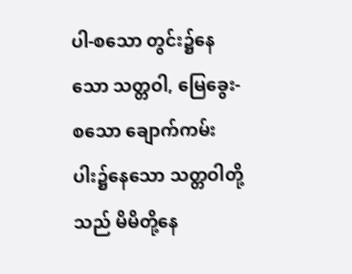ပါ-စသော တွင်း၌နေသော သတ္တဝါ, မြေခွေး-စသော ချောက်ကမ်းပါး၌နေသော သတ္တဝါတို့သည် မိမိတို့နေ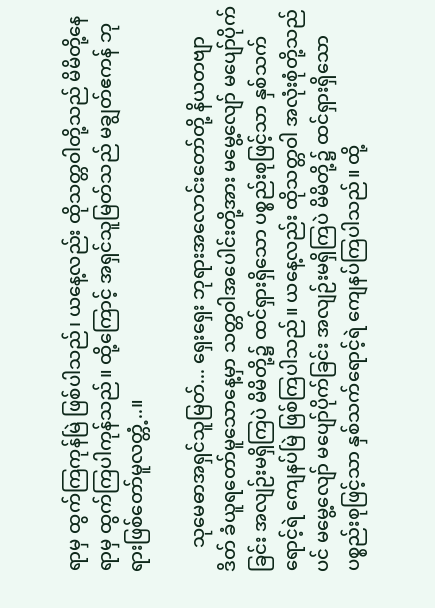ရာမှ ထွက်ကြကုန်မြဲ ဖြစ်ပါသည်၊ ယနေ့လည်း ထိုသတ္တဝါတို့သည် မိမိတို့နေရာမှ ထွက်ကြပါကုန်သည်။ ထို့ကြောင့် အရှင်သူမြတ်သည် မချွတ်ဧကန် ဘုရားဖြစ်တော်မူလတ္တံ့..။

     သုမေဓာအရှင်သူမြတ်... ရှေးရှေး ဘုရားအလောင်းတော်တို့ နိယတဗျာဒိတ် ခံယူရတော်မူသောနေ့မှာ သတ္တဝါအပေါင်းတို့အား မမွေ့လျော် မပျော်ပိုက်ခြင်း အလျဉ်းမရှိကြပဲ မိမိတို့၌ ထင်ရှားရှိသော ပစ္စည်းစုဖြင့်သာ နှစ်သက်ရောင့်ရဲ ကျေနပ်မြဲ ဖြစ်ကြပါသည်။ ယနေ့လည်း ထိုသတ္တဝါ အလုံးစုံတို့သည်ပင် မမွေ့လျော် မပျော်ပိုက်ခြင်း အလျဉ်းမရှိကြပဲ မိမိတို့၌ ထင်ရှားရှိသော ပစ္စည်းစုဖြင့်သာ နှစ်သက်ရောင့်ရဲ ကျေနပ်ကြပါသည်။ ထို့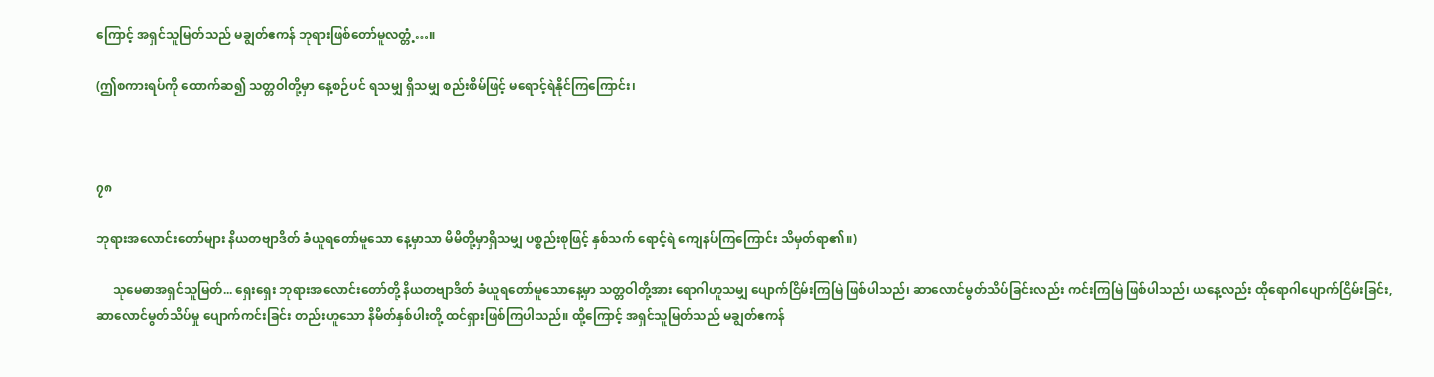ကြောင့် အရှင်သူမြတ်သည် မချွတ်ဧကန် ဘုရားဖြစ်တော်မူလတ္တံ့…။

(ဤစကားရပ်ကို ထောက်ဆ၍ သတ္တဝါတို့မှာ နေ့စဉ်ပင် ရသမျှ ရှိသမျှ စည်းစိမ်ဖြင့် မရောင့်ရဲနိုင်ကြကြောင်း၊



၇၈

ဘုရားအလောင်းတော်များ နိယတဗျာဒိတ် ခံယူရတော်မူသော နေ့မှာသာ မိမိတို့မှာရှိသမျှ ပစ္စည်းစုဖြင့် နှစ်သက် ရောင့်ရဲ ကျေနပ်ကြကြောင်း သိမှတ်ရာ၏။)

     သုမေဓာအရှင်သူမြတ်... ရှေးရှေး ဘုရားအလောင်းတော်တို့ နိယတဗျာဒိတ် ခံယူရတော်မူသောနေ့မှာ သတ္တဝါတို့အား ရောဂါဟူသမျှ ပျောက်ငြိမ်းကြမြဲ ဖြစ်ပါသည်၊ ဆာလောင်မွတ်သိပ်ခြင်းလည်း ကင်းကြမြဲ ဖြစ်ပါသည်၊ ယနေ့လည်း ထိုရောဂါပျောက်ငြိမ်းခြင်း, ဆာလောင်မွတ်သိပ်မှု ပျောက်ကင်းခြင်း တည်းဟူသော နိမိတ်နှစ်ပါးတို့ ထင်ရှားဖြစ်ကြပါသည်။ ထို့ကြောင့် အရှင်သူမြတ်သည် မချွတ်ဧကန်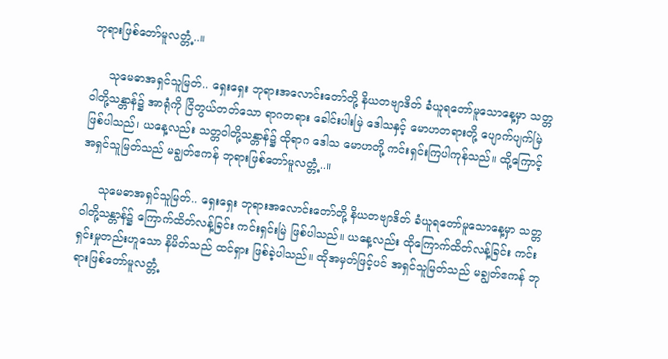ဘုရားဖြစ်တော်မူလတ္တံ့..။

     သုမေဓာအရှင်သူမြတ်.. ရှေးရှေး ဘုရားအလောင်းတော်တို့ နိယတဗျာဒိတ် ခံယူရတော်မူသောနေ့မှာ သတ္တဝါတို့သန္တာန်၌ အာရုံကို ငြိတွယ်တတ်သော ရာဂတရား ခေါင်းပါးမြဲ ဒေါသနှင့် မောဟတရားတို့ ပျောက်ပျက်မြဲ ဖြစ်ပါသည်၊ ယနေ့လည်း သတ္တဝါတို့သန္တာန်၌ ထိုရာဂ ဒေါသ မောဟတို့ ကင်းရှင်းကြပါကုန်သည်။ ထို့ကြောင့် အရှင်သူမြတ်သည် မချွတ်ဧကန် ဘုရားဖြစ်တော်မူလတ္တံ့..။

     သုမေဓာအရှင်သူမြတ်.. ရှေးရှေး ဘုရားအလောင်းတော်တို့ နိယတဗျာဒိတ် ခံယူရတော်မူသောနေ့မှာ သတ္တဝါတို့သန္တာန်၌ ကြောက်ထိတ်လန့်ခြင်း ကင်းရှင်းမြဲ ဖြစ်ပါသည်။ ယနေ့လည်း ထိုကြောက်ထိတ်လန့်ခြင်း ကင်းရှင်းမှုတည်းဟူသော နိမိတ်သည် ထင်ရှား ဖြစ်ခဲ့ပါသည်။ ထိုအမှတ်ဖြင့်ပင် အရှင်သူမြတ်သည် မချွတ်ဧကန် ဘုရားဖြစ်တော်မူလတ္တံ့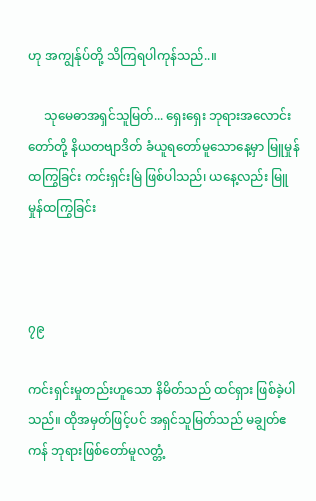ဟု အကျွန်ုပ်တို့ သိကြရပါကုန်သည်..။

     သုမေဓာအရှင်သူမြတ်... ရှေးရှေး ဘုရားအလောင်းတော်တို့ နိယတဗျာဒိတ် ခံယူရတော်မူသောနေ့မှာ မြူမှုန်ထကြွခြင်း ကင်းရှင်းမြဲ ဖြစ်ပါသည်၊ ယနေ့လည်း မြူမှုန်ထကြွခြင်း



၇၉

ကင်းရှင်းမှုတည်းဟူသော နိမိတ်သည် ထင်ရှား ဖြစ်ခဲ့ပါသည်။ ထိုအမှတ်ဖြင့်ပင် အရှင်သူမြတ်သည် မချွတ်ဧကန် ဘုရားဖြစ်တော်မူလတ္တံ့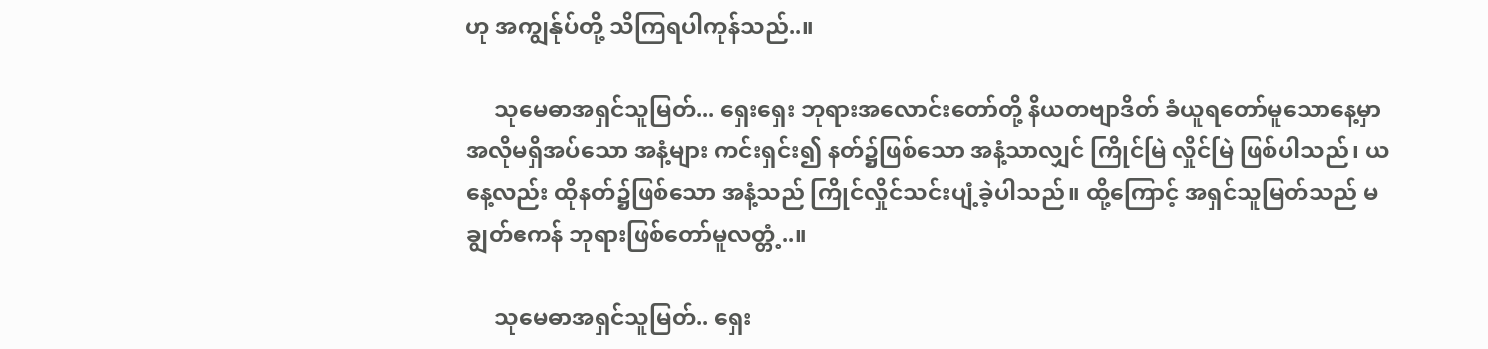ဟု အကျွန်ုပ်တို့ သိကြရပါကုန်သည်..။

     သုမေဓာအရှင်သူမြတ်... ရှေးရှေး ဘုရားအလောင်းတော်တို့ နိယတဗျာဒိတ် ခံယူရတော်မူသောနေ့မှာ အလိုမရှိအပ်သော အနံ့များ ကင်းရှင်း၍ နတ်၌ဖြစ်သော အနံ့သာလျှင် ကြိုင်မြဲ လှိုင်မြဲ ဖြစ်ပါသည်၊ ယနေ့လည်း ထိုနတ်၌ဖြစ်သော အနံ့သည် ကြိုင်လှိုင်သင်းပျံ့ခဲ့ပါသည်။ ထို့ကြောင့် အရှင်သူမြတ်သည် မချွတ်ဧကန် ဘုရားဖြစ်တော်မူလတ္တံ့..။

     သုမေဓာအရှင်သူမြတ်.. ရှေး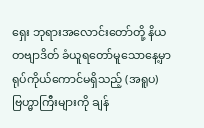ရှေး ဘုရားအလောင်းတော်တို့ နိယတဗျာဒိတ် ခံယူရတော်မူသောနေ့မှာ ရုပ်ကိုယ်ကောင်မရှိသည့် (အရူပ)ဗြဟ္မာကြီးများကို ချန်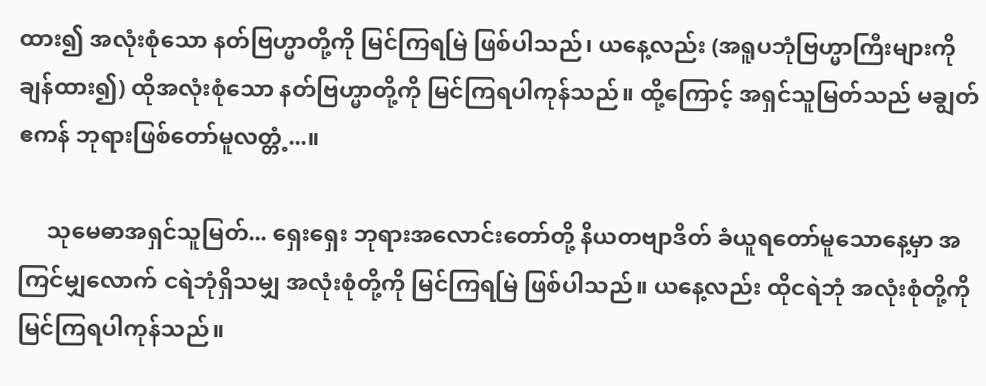ထား၍ အလုံးစုံသော နတ်ဗြဟ္မာတို့ကို မြင်ကြရမြဲ ဖြစ်ပါသည်၊ ယနေ့လည်း (အရူပဘုံဗြဟ္မာကြီးများကို ချန်ထား၍) ထိုအလုံးစုံသော နတ်ဗြဟ္မာတို့ကို မြင်ကြရပါကုန်သည်။ ထို့ကြောင့် အရှင်သူမြတ်သည် မချွတ်ဧကန် ဘုရားဖြစ်တော်မူလတ္တံ့...။

     သုမေဓာအရှင်သူမြတ်... ရှေးရှေး ဘုရားအလောင်းတော်တို့ နိယတဗျာဒိတ် ခံယူရတော်မူသောနေ့မှာ အကြင်မျှလောက် ငရဲဘုံရှိသမျှ အလုံးစုံတို့ကို မြင်ကြရမြဲ ဖြစ်ပါသည်။ ယနေ့လည်း ထိုငရဲဘုံ အလုံးစုံတို့ကို မြင်ကြရပါကုန်သည်။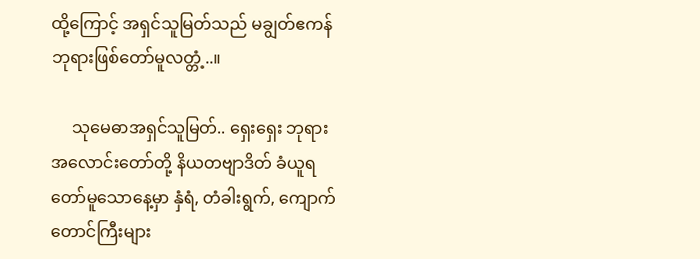ထို့ကြောင့် အရှင်သူမြတ်သည် မချွတ်ဧကန် ဘုရားဖြစ်တော်မူလတ္တံ့..။

     သုမေဓာအရှင်သူမြတ်.. ရှေးရှေး ဘုရားအလောင်းတော်တို့ နိယတဗျာဒိတ် ခံယူရတော်မူသောနေ့မှာ နှံရံ, တံခါးရွက်, ကျောက်တောင်ကြီးများ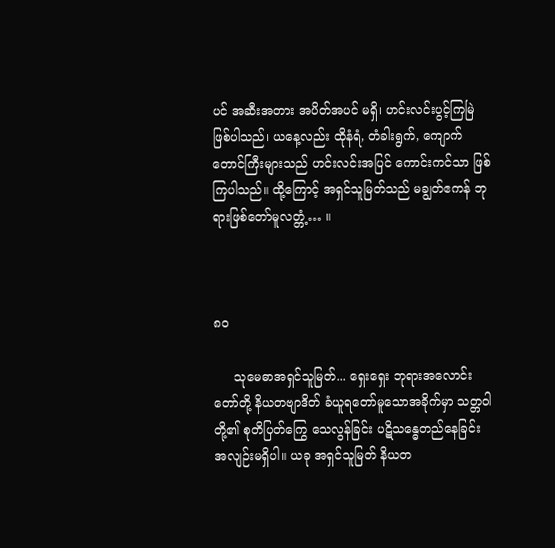ပင် အဆီးအတား အပိတ်အပင် မရှိ၊ ဟင်းလင်းပွင့်ကြမြဲ ဖြစ်ပါသည်၊ ယနေ့လည်း ထိုနံရံ, တံခါးရွက်, ကျောက်တောင်ကြီးများသည် ဟင်းလင်းအပြင် ကောင်းကင်သာ ဖြစ်ကြပါသည်။ ထို့ကြောင့် အရှင်သူမြတ်သည် မချွတ်ဧကန် ဘုရားဖြစ်တော်မူလတ္တံ့… ။



၈၀

     သုမေဓာအရှင်သူမြတ်... ရှေးရှေး ဘုရားအလောင်းတော်တို့ နိယတဗျာဒိတ် ခံယူရတော်မူသောအခိုက်မှာ သတ္တဝါတို့၏ စုတိပြတ်ကြွေ သေလွန်ခြင်း ပဋိသန္ဓေတည်နေခြင်း အလျဉ်းမရှိပါ။ ယခု အရှင်သူမြတ် နိယတ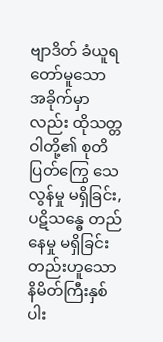ဗျာဒိတ် ခံယူရတော်မူသော အခိုက်မှာလည်း ထိုသတ္တဝါတို့၏ စုတိပြတ်ကြွေ သေလွန်မှု မရှိခြင်း, ပဋိသန္ဓေ တည်နေမှု မရှိခြင်းတည်းဟူသော နိမိတ်ကြီးနှစ်ပါး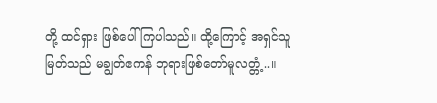တို့ ထင်ရှား ဖြစ်ပေါ်ကြပါသည်။ ထို့ကြောင့် အရှင်သူမြတ်သည် မချွတ်ဧကန် ဘုရားဖြစ်တော်မူလတ္တံ့..။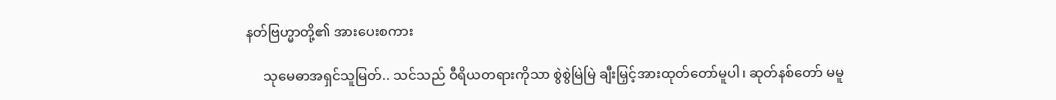နတ်ဗြဟ္မာတို့၏ အားပေးစကား

     သုမေဓာအရှင်သူမြတ်.. သင်သည် ဝီရိယတရားကိုသာ စွဲစွဲမြဲမြဲ ချီးမြှင့်အားထုတ်တော်မူပါ၊ ဆုတ်နစ်တော် မမူ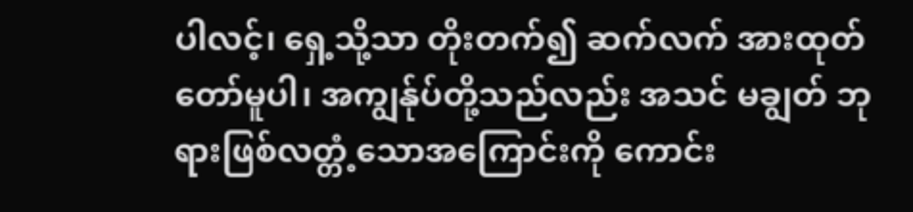ပါလင့်၊ ရှေ့သို့သာ တိုးတက်၍ ဆက်လက် အားထုတ်တော်မူပါ၊ အကျွန်ုပ်တို့သည်လည်း အသင် မချွတ် ဘုရားဖြစ်လတ္တံ့သောအကြောင်းကို ကောင်း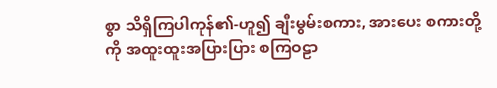စွာ သိရှိကြပါကုန်၏-ဟူ၍ ချီးမွမ်းစကား, အားပေး စကားတို့ကို အထူးထူးအပြားပြား စကြဝဠာ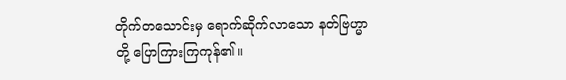တိုက်တသောင်းမှ ရောက်ဆိုက်လာသော နတ်ဗြဟ္မာတို့ ပြောကြားကြကုန်၏။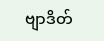ဗျာဒိတ်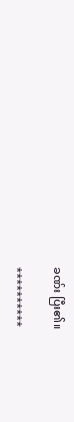ခဏ်း ပြီး၏။

**********